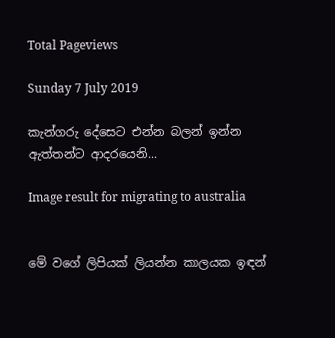Total Pageviews

Sunday 7 July 2019

කැන්ගරු දේසෙට එන්න බලන් ඉන්න ඇත්තන්ට ආදරයෙනි...

Image result for migrating to australia


මේ වගේ ලිපියක් ලියන්න කාලයක ඉඳන්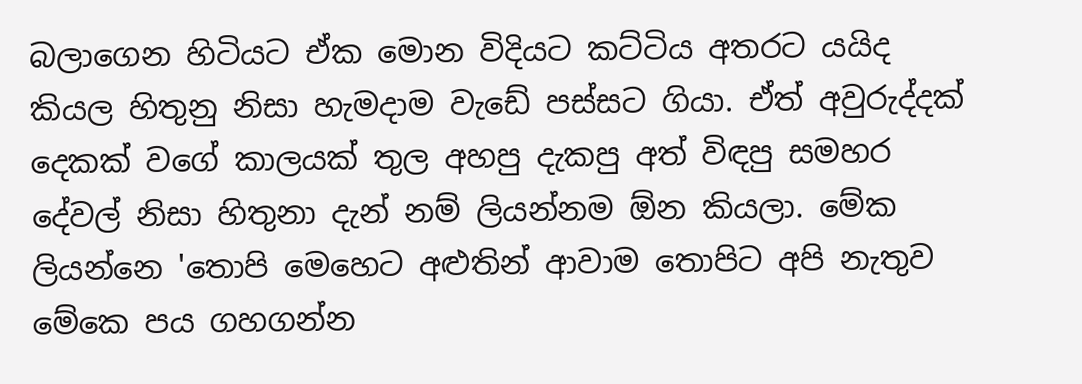බලාගෙන හිටියට ඒක මොන විදියට කට්ටිය අතරට යයිද කියල හිතුනු නිසා හැමදාම වැඩේ පස්සට ගියා. ඒත් අවුරුද්දක් දෙකක් වගේ කාලයක් තුල අහපු දැකපු අත් විඳපු සමහර දේවල් නිසා හිතුනා දැන් නම් ලියන්නම ඕන කියලා. මේක ලියන්නෙ 'තොපි මෙහෙට අළුතින් ආවාම තොපිට අපි නැතුව මේකෙ පය ගහගන්න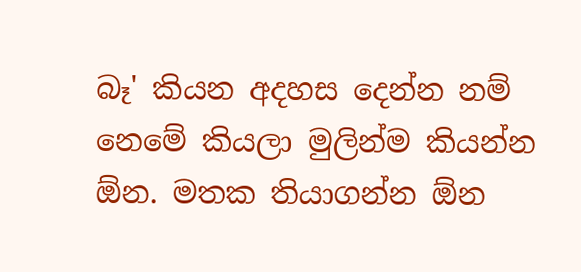බෑ' කියන අදහස දෙන්න නම් නෙමේ කියලා මුලින්ම කියන්න ඕන. මතක තියාගන්න ඕන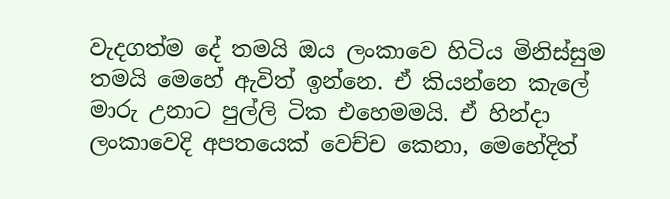වැදගත්ම දේ තමයි ඔය ලංකාවෙ හිටිය මිනිස්සුම තමයි මෙහේ ඇවිත් ඉන්නෙ. ඒ කියන්නෙ කැලේ මාරු උනාට පුල්ලි ටික එහෙමමයි. ඒ හින්දා ලංකාවෙදි අපතයෙක් වෙච්ච කෙනා, මෙහේදිත්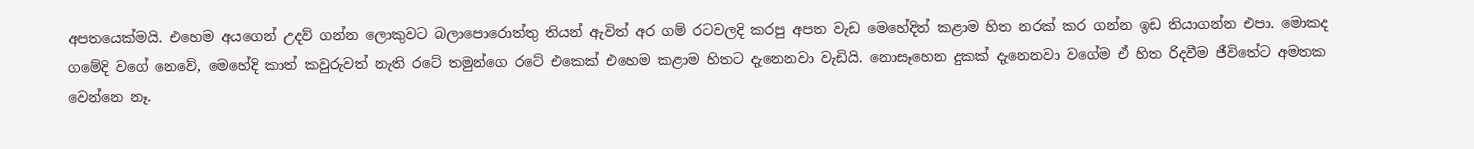අපතයෙක්මයි. එහෙම අයගෙන් උදව් ගන්න ලොකුවට බලාපොරොත්තු තියන් ඇවිත් අර ගම් රටවලදි කරපු අපත වැඩ මෙහේදිත් කළාම හිත නරක් කර ගන්න ඉඩ තියාගන්න එපා. මොකද ගමේදි වගේ නෙවේ, මෙහේදි කාත් කවුරුවත් නැති රටේ තමුන්ගෙ රටේ එකෙක් එහෙම කළාම හිතට දැනෙනවා වැඩියි. නොසෑහෙන දුකක් දැනෙනවා වගේම ඒ හිත රිදවීම ජීවිතේට අමතක වෙන්නෙ නෑ.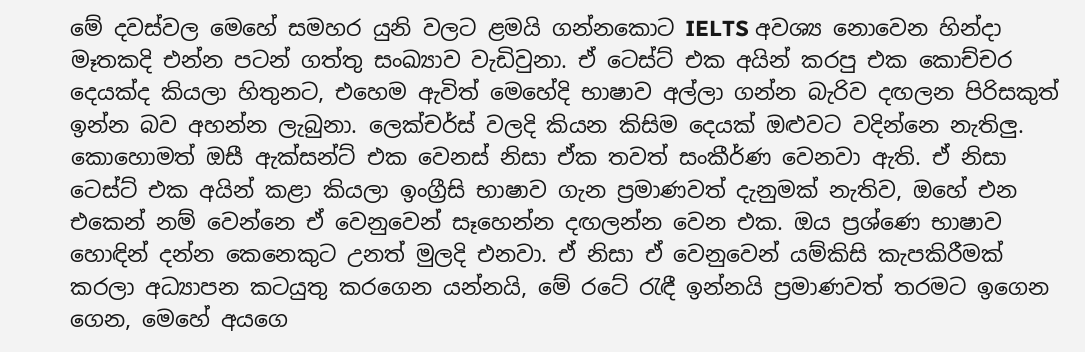මේ දවස්වල මෙහේ සමහර යුනි වලට ළමයි ගන්නකොට IELTS අවශ්‍ය නොවෙන හින්දා මෑතකදි එන්න පටන් ගත්තු සංඛ්‍යාව වැඩිවුනා. ඒ ටෙස්ට් එක අයින් කරපු එක කොච්චර දෙයක්ද කියලා හිතුනට, එහෙම ඇවිත් මෙහේදි භාෂාව අල්ලා ගන්න බැරිව දඟලන පිරිසකුත් ඉන්න බව අහන්න ලැබුනා. ලෙක්චර්ස් වලදි කියන කිසිම දෙයක් ඔළුවට වදින්නෙ නැතිලු. කොහොමත් ඔසී ඇක්සන්ට් එක වෙනස් නිසා ඒක තවත් සංකීර්ණ වෙනවා ඇති. ඒ නිසා ටෙස්ට් එක අයින් කළා කියලා ඉංග්‍රීසි භාෂාව ගැන ප්‍රමාණවත් දැනුමක් නැතිව, ඔහේ එන එකෙන් නම් වෙන්නෙ ඒ වෙනුවෙන් සෑහෙන්න දඟලන්න වෙන එක. ඔය ප්‍රශ්ණෙ භාෂාව හොඳින් දන්න කෙනෙකුට උනත් මුලදි එනවා. ඒ නිසා ඒ වෙනුවෙන් යම්කිසි කැපකිරීමක් කරලා අධ්‍යාපන කටයුතු කරගෙන යන්නයි, මේ රටේ රැඳී ඉන්නයි ප්‍රමාණවත් තරමට ඉගෙන ගෙන, මෙහේ අයගෙ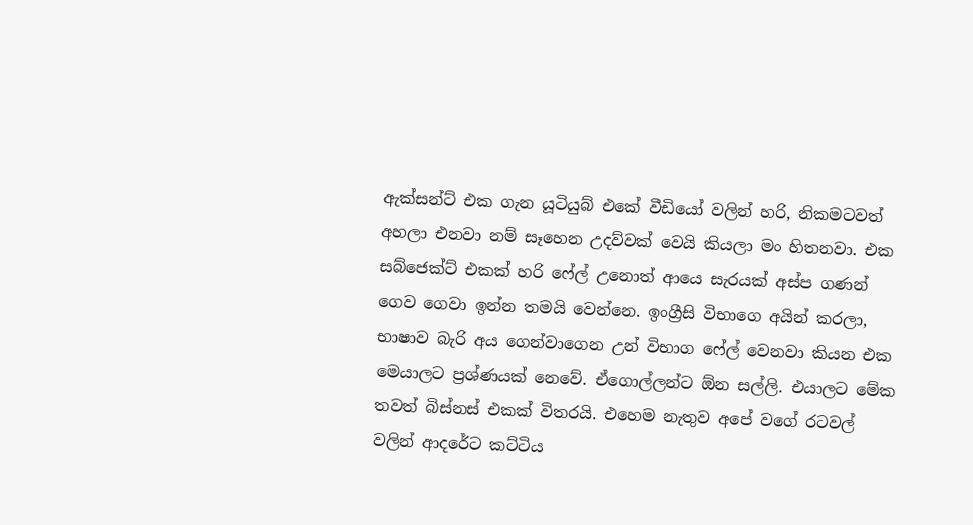ඇක්සන්ට් එක ගැන යූටියුබ් එකේ වීඩියෝ වලින් හරි, නිකමටවත් අහලා එනවා නම් සෑහෙන උදව්වක් වෙයි කියලා මං හිතනවා. එක සබ්ජෙක්ට් එකක් හරි ෆේල් උනොත් ආයෙ සැරයක් අස්ප ගණන් ගෙව ගෙවා ඉන්න තමයි වෙන්නෙ. ඉංග්‍රීසි විභාගෙ අයින් කරලා, භාෂාව බැරි අය ගෙන්වාගෙන උන් විභාග ෆේල් වෙනවා කියන එක මෙයාලට ප්‍රශ්ණයක් නෙවේ. ඒගොල්ලන්ට ඕන සල්ලි. එයාලට මේක තවත් බිස්නස් එකක් විතරයි. එහෙම නැතුව අපේ වගේ රටවල් වලින් ආදරේට කට්ටිය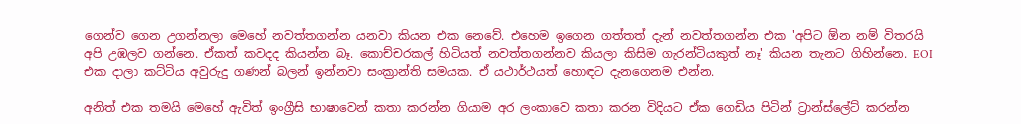ගෙන්ව ගෙන උගන්නලා මෙහේ නවත්තගන්න යනවා කියන එක නෙවේ. එහෙම ඉගෙන ගත්තත් දැන් නවත්තගන්න එක 'අපිට ඕන නම් විතරයි අපි උඹලව ගන්නෙ. ඒකත් කවදද කියන්න බෑ. කොච්චරකල් හිටියත් නවත්තගන්නව කියලා කිසිම ගැරන්ටියකුත් නෑ' කියන තැනට ගිහින්නෙ. EOI එක දාලා කට්ටිය අවුරුදු ගණන් බලන් ඉන්නවා සංක්‍රාන්ති සමයක. ඒ යථාර්ථයත් හොඳට දැනගෙනම එන්න.

අනිත් එක තමයි මෙහේ ඇවිත් ඉංග්‍රීසි භාෂාවෙන් කතා කරන්න ගියාම අර ලංකාවෙ කතා කරන විදියට ඒක ගෙඩිය පිටින් ට්‍රාන්ස්ලේට් කරන්න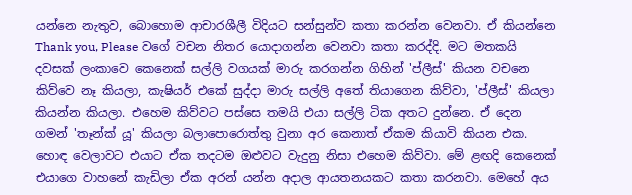යන්නෙ නැතුව, බොහොම ආචාරශීලී විදියට සන්සුන්ව කතා කරන්න වෙනවා. ඒ කියන්නෙ Thank you, Please වගේ වචන නිතර යොදාගන්න වෙනවා කතා කරද්දි. මට මතකයි දවසක් ලංකාවෙ කෙනෙක් සල්ලි වගයක් මාරු කරගන්න ගිහින් 'ප්ලීස්' කියන වචනෙ කිව්වෙ නෑ කියලා, කැෂියර් එකේ සුද්දා මාරු සල්ලි අතේ තියාගෙන කිව්වා, 'ප්ලීස්' කියලා කියන්න කියලා. එහෙම කිව්වට පස්සෙ තමයි එයා සල්ලි ටික අතට දුන්නෙ. ඒ දෙන ගමන් 'තෑන්ක් යූ' කියලා බලාපොරොත්තු වුනා අර කෙනාත් ඒකම කියාවි කියන එක. හොඳ වෙලාවට එයාට ඒක තදටම ඔළුවට වැදුනු නිසා එහෙම කිව්වා. මේ ළඟදි කෙනෙක් එයාගෙ වාහනේ කැඩිලා ඒක අරන් යන්න අදාල ආයතනයකට කතා කරනවා. මෙහේ අය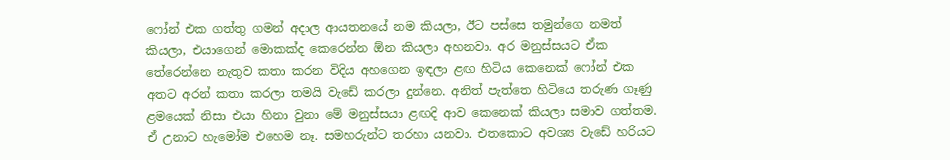ෆෝන් එක ගත්තු ගමන් අදාල ආයතනයේ නම කියලා, ඊට පස්සෙ තමුන්ගෙ නමත් කියලා, එයාගෙන් මොකක්ද කෙරෙන්න ඕන කියලා අහනවා. අර මනුස්සයට ඒක තේරෙන්නෙ නැතුව කතා කරන විදිය අහගෙන ඉඳලා ළඟ හිටිය කෙනෙක් ෆෝන් එක අතට අරන් කතා කරලා තමයි වැඩේ කරලා දුන්නෙ. අනිත් පැත්තෙ හිටියෙ තරුණ ගෑණු ළමයෙක් නිසා එයා හිනා වුනා මේ මනුස්සයා ළඟදි ආව කෙනෙක් කියලා සමාව ගත්තම.  ඒ උනාට හැමෝම එහෙම නෑ. සමහරුන්ට තරහා යනවා. එතකොට අවශ්‍ය වැඩේ හරියට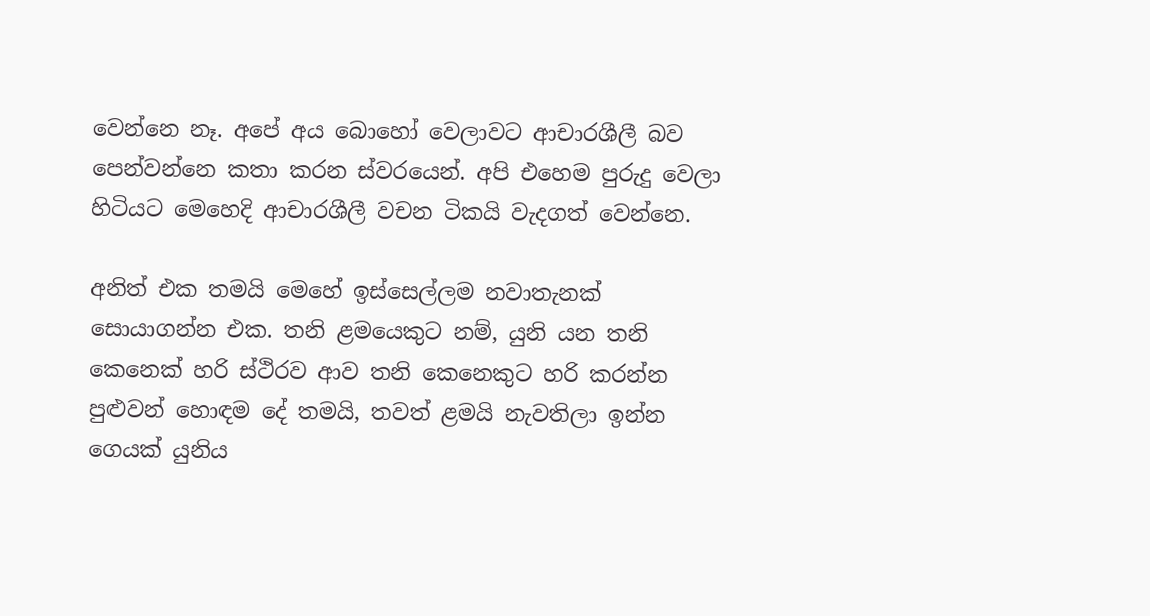වෙන්නෙ නෑ. අපේ අය බොහෝ වෙලාවට ආචාරශීලී බව පෙන්වන්නෙ කතා කරන ස්වරයෙන්. අපි එහෙම පුරුදු වෙලා හිටියට මෙහෙදි ආචාරශීලී වචන ටිකයි වැදගත් වෙන්නෙ.

අනිත් එක තමයි මෙහේ ඉස්සෙල්ලම නවාතැනක් සොයාගන්න එක. තනි ළමයෙකුට නම්, යුනි යන තනි කෙනෙක් හරි ස්ථිරව ආව තනි කෙනෙකුට හරි කරන්න පුළුවන් හොඳම දේ තමයි, තවත් ළමයි නැවතිලා ඉන්න ගෙයක් යුනිය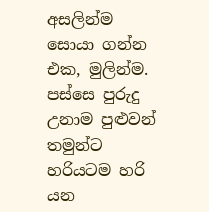අසලින්ම සොයා ගන්න එක, මුලින්ම. පස්සෙ පුරුදු උනාම පුළුවන් තමුන්ට හරියටම හරි යන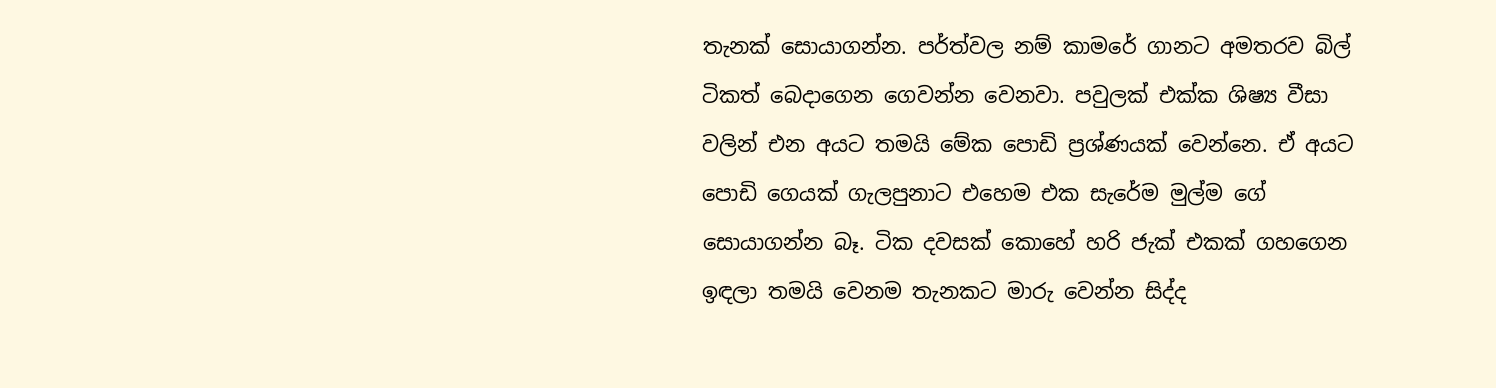තැනක් සොයාගන්න. පර්ත්වල නම් කාමරේ ගානට අමතරව බිල් ටිකත් බෙදාගෙන ගෙවන්න වෙනවා. පවුලක් එක්ක ශිෂ්‍ය වීසා වලින් එන අයට තමයි මේක පොඩි ප්‍රශ්ණයක් වෙන්නෙ. ඒ අයට පොඩි ගෙයක් ගැලපුනාට එහෙම එක සැරේම මුල්ම ගේ සොයාගන්න බෑ. ටික දවසක් කොහේ හරි ජැක් එකක් ගහගෙන ඉඳලා තමයි වෙනම තැනකට මාරු වෙන්න සිද්ද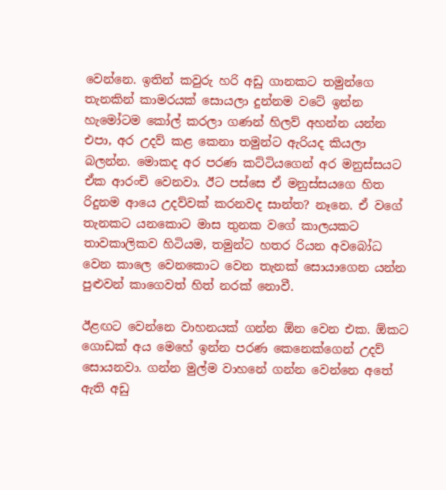වෙන්නෙ. ඉතින් කවුරු හරි අඩු ගානකට තමුන්ගෙ තැනකින් කාමරයක් සොයලා දුන්නම වටේ ඉන්න හැමෝටම කෝල් කරලා ගණන් හිලව් අහන්න යන්න එපා, අර උදව් කළ කෙනා තමුන්ට ඇරියද කියලා බලන්න. මොකද අර පරණ කට්ටියගෙන් අර මනුස්සයට ඒක ආරංචි වෙනවා. ඊට පස්සෙ ඒ මනුස්සයගෙ හිත රිදුනම ආයෙ උදව්වක් කරනවද සාන්ත? නෑනෙ. ඒ වගේ තැනකට යනකොට මාස තුනක වගේ කාලයකට තාවකාලිකව හිටියම, තමුන්ට හතර රියන අවබෝධ වෙන කාලෙ වෙනකොට වෙන තැනක් සොයාගෙන යන්න පුළුවන් කාගෙවත් හිත් නරක් නොවී.

ඊළඟට වෙන්නෙ වාහනයක් ගන්න ඕන වෙන එක. ඕකට ගොඩක් අය මෙහේ ඉන්න පරණ කෙනෙක්ගෙන් උදව් සොයනවා. ගන්න මුල්ම වාහනේ ගන්න වෙන්නෙ අතේ ඇති අඩු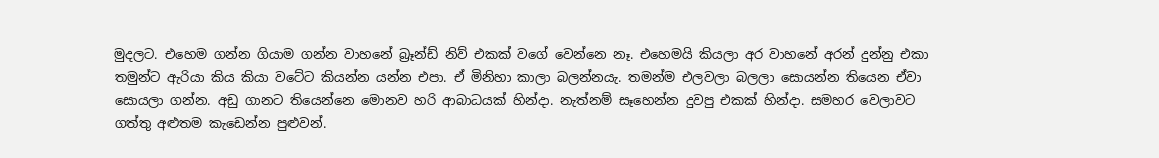මුදලට. එහෙම ගන්න ගියාම ගන්න වාහනේ බ්‍රෑන්ඩ් නිව් එකක් වගේ වෙන්නෙ නෑ. එහෙමයි කියලා අර වාහනේ අරන් දුන්නු එකා තමුන්ට ඇරියා කිය කියා වටේට කියන්න යන්න එපා. ඒ මිනිහා කාලා බලන්නයැ. තමන්ම එලවලා බලලා සොයන්න තියෙන ඒවා සොයලා ගන්න. අඩු ගානට තියෙන්නෙ මොනව හරි ආබාධයක් හින්දා. නැත්නම් සෑහෙන්න දුවපු එකක් හින්දා. සමහර වෙලාවට ගත්තු අළුතම කැඩෙන්න පුළුවන්.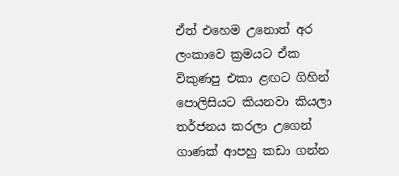ඒත් එහෙම උනොත් අර ලංකාවෙ ක්‍රමයට ඒක විකුණපු එකා ළඟට ගිහින් පොලිසියට කියනවා කියලා තර්ජනය කරලා උගෙන් ගාණක් ආපහු කඩා ගන්න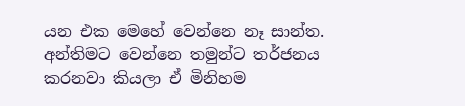යන එක මෙහේ වෙන්නෙ නෑ සාන්ත. අන්තිමට වෙන්නෙ තමුන්ට තර්ජනය කරනවා කියලා ඒ මිනිහම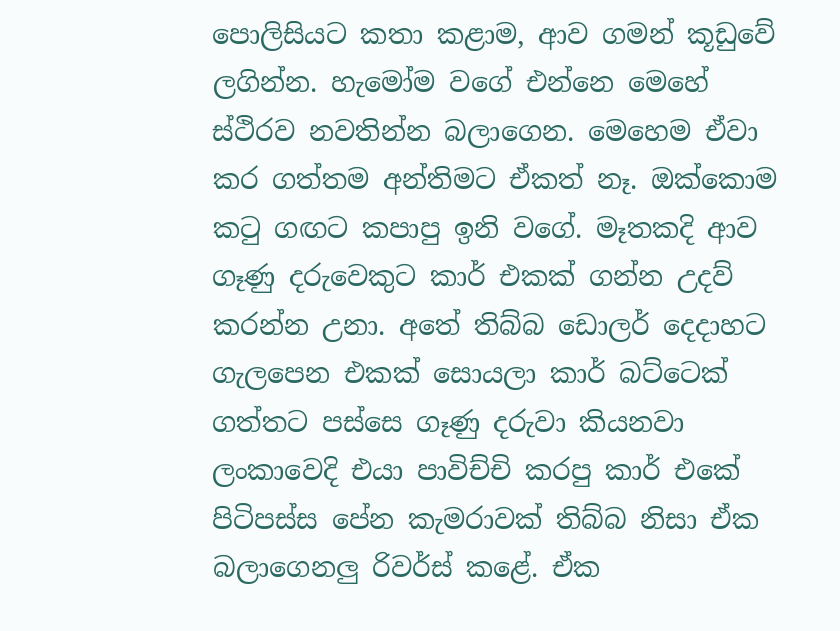පොලිසියට කතා කළාම, ආව ගමන් කූඩුවේ ලගින්න. හැමෝම වගේ එන්නෙ මෙහේ ස්ථිරව නවතින්න බලාගෙන. මෙහෙම ඒවා කර ගත්තම අන්තිමට ඒකත් නෑ. ඔක්කොම කටු ගඟට කපාපු ඉනි වගේ. මෑතකදි ආව ගෑණු දරුවෙකුට කාර් එකක් ගන්න උදව් කරන්න උනා. අතේ තිබ්බ ඩොලර් දෙදාහට ගැලපෙන එකක් සොයලා කාර් බට්ටෙක් ගත්තට පස්සෙ ගෑණු දරුවා කියනවා ලංකාවෙදි එයා පාවිච්චි කරපු කාර් එකේ පිටිපස්ස පේන කැමරාවක් තිබ්බ නිසා ඒක බලාගෙනලු රිවර්ස් කළේ. ඒක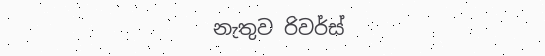නැතුව රිවර්ස්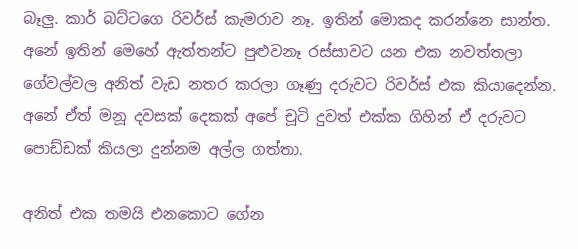බෑලු. කාර් බට්ටගෙ රිවර්ස් කැමරාව නෑ. ඉතින් මොකද කරන්නෙ සාන්ත. අනේ ඉතින් මෙහේ ඇත්තන්ට පුළුවනෑ රස්සාවට යන එක නවත්තලා ගේවල්වල අනිත් වැඩ නතර කරලා ගෑණු දරුවට රිවර්ස් එක කියාදෙන්න. අනේ ඒත් මනූ දවසක් දෙකක් අපේ චූටි දුවත් එක්ක ගිහින් ඒ දරුවට පොඩ්ඩක් කියලා දුන්නම අල්ල ගත්තා.

අනිත් එක තමයි එනකොට ගේන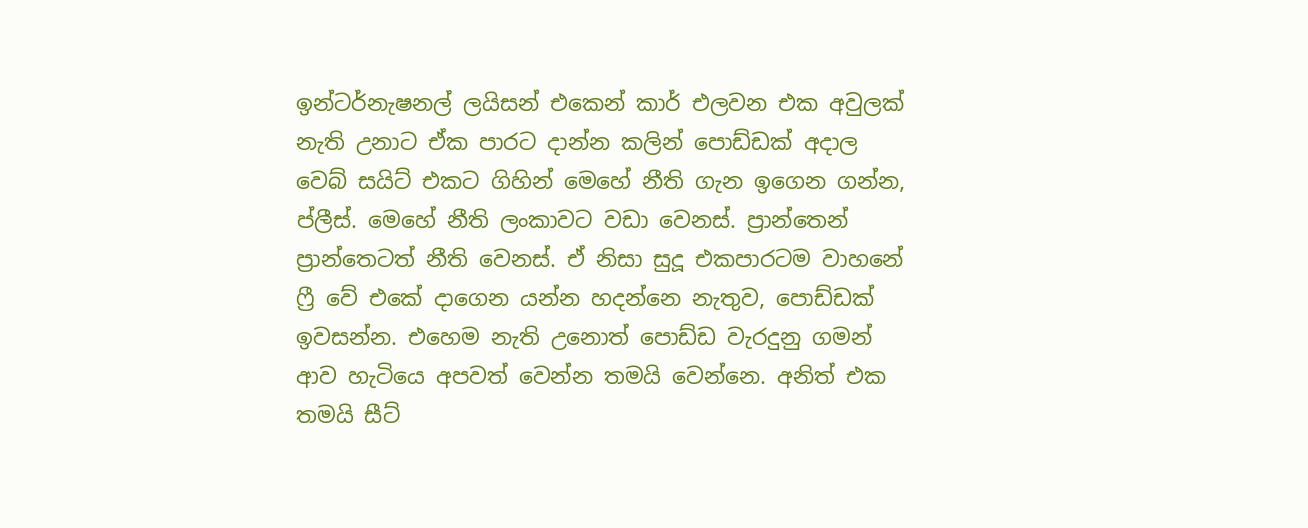ඉන්ටර්නැෂනල් ලයිසන් එකෙන් කාර් එලවන එක අවුලක් නැති උනාට ඒක පාරට දාන්න කලින් පොඩ්ඩක් අදාල වෙබ් සයිට් එකට ගිහින් මෙහේ නීති ගැන ඉගෙන ගන්න, ප්ලීස්. මෙහේ නීති ලංකාවට වඩා වෙනස්. ප්‍රාන්තෙන් ප්‍රාන්තෙටත් නීති වෙනස්. ඒ නිසා සුදූ එකපාරටම වාහනේ ෆ්‍රී වේ එකේ දාගෙන යන්න හදන්නෙ නැතුව, පොඩ්ඩක් ඉවසන්න. එහෙම නැති උනොත් පොඩ්ඩ වැරදුනු ගමන් ආව හැටියෙ අපවත් වෙන්න තමයි වෙන්නෙ. අනිත් එක තමයි සීට්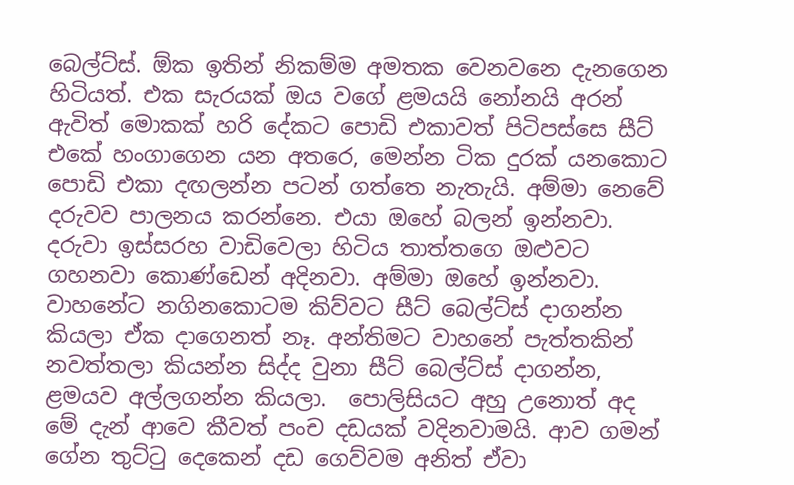බෙල්ට්ස්. ඕක ඉතින් නිකම්ම අමතක වෙනවනෙ දැනගෙන හිටියත්. එක සැරයක් ඔය වගේ ළමයයි නෝනයි අරන් ඇවිත් මොකක් හරි දේකට පොඩි එකාවත් පිටිපස්සෙ සීට් එකේ හංගාගෙන යන අතරෙ, මෙන්න ටික දුරක් යනකොට පොඩි එකා දඟලන්න පටන් ගත්තෙ නැතැයි. අම්මා නෙවේ දරුවව පාලනය කරන්නෙ. එයා ඔහේ බලන් ඉන්නවා. දරුවා ඉස්සරහ වාඩිවෙලා හිටිය තාත්තගෙ ඔළුවට ගහනවා කොණ්ඩෙන් අදිනවා. අම්මා ඔහේ ඉන්නවා. වාහනේට නගිනකොටම කිව්වට සීට් බෙල්ට්ස් දාගන්න කියලා ඒක දාගෙනත් නෑ. අන්තිමට වාහනේ පැත්තකින් නවත්තලා කියන්න සිද්ද වුනා සීට් බෙල්ට්ස් දාගන්න, ළමයව අල්ලගන්න කියලා.  පොලිසියට අහු උනොත් අද මේ දැන් ආවෙ කීවත් පංච දඩයක් වදිනවාමයි. ආව ගමන් ගේන තුට්ටු දෙකෙන් දඩ ගෙව්වම අනිත් ඒවා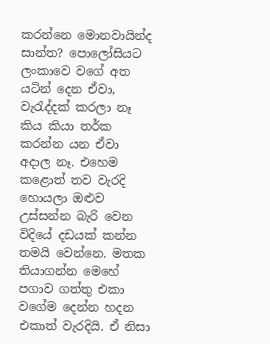කරන්නෙ මොනවායින්ද සාන්ත? පොලෝසියට ලංකාවෙ වගේ අත යටින් දෙන ඒවා, වැරැද්දක් කරලා නෑ කිය කියා තර්ක කරන්න යන ඒවා අදාල නෑ. එහෙම කළොත් තව වැරදි හොයලා ඔළුව උස්සන්න බැරි වෙන විදියේ දඩයක් කන්න තමයි වෙන්නෙ. මතක තියාගන්න මෙහේ පගාව ගත්තු එකා වගේම දෙන්න හදන එකාත් වැරදියි. ඒ නිසා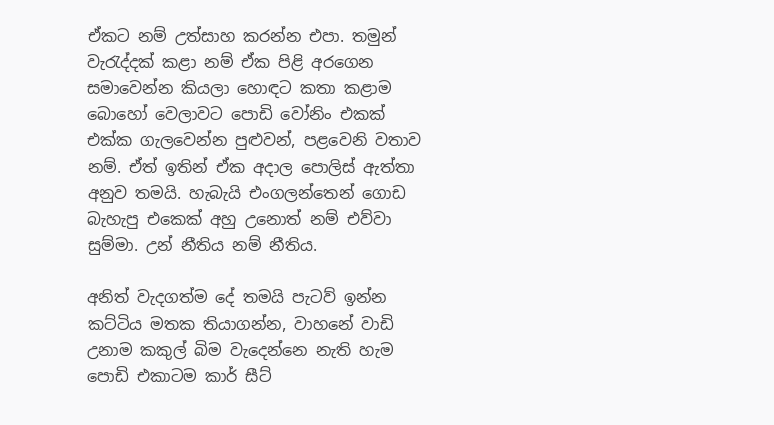ඒකට නම් උත්සාහ කරන්න එපා. තමුන් වැරැද්දක් කළා නම් ඒක පිළි අරගෙන සමාවෙන්න කියලා හොඳට කතා කළාම බොහෝ වෙලාවට පොඩි වෝනිං එකක් එක්ක ගැලවෙන්න පුළුවන්, පළවෙනි වතාව නම්. ඒත් ඉතින් ඒක අදාල පොලිස් ඇත්තා අනුව තමයි. හැබැයි එංගලන්තෙන් ගොඩ බැහැපු එකෙක් අහු උනොත් නම් එව්වා සුම්මා. උන් නීතිය නම් නීතිය.

අනිත් වැදගත්ම දේ තමයි පැටව් ඉන්න කට්ටිය මතක තියාගන්න, වාහනේ වාඩි උනාම කකුල් බිම වැදෙන්නෙ නැති හැම පොඩි එකාටම කාර් සීට්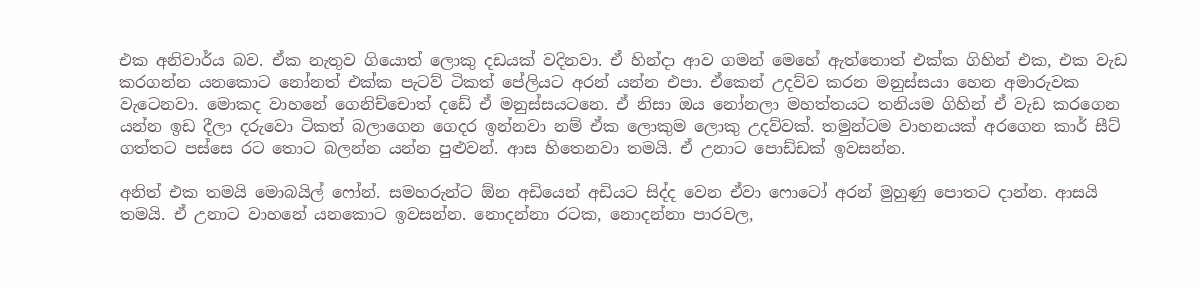එක අනිවාර්ය බව. ඒක නැතුව ගියොත් ලොකු දඩයක් වදිනවා. ඒ හින්දා ආව ගමන් මෙහේ ඇත්තොත් එක්ක ගිහින් එක, එක වැඩ කරගන්න යනකොට නෝනත් එක්ක පැටව් ටිකත් පේලියට අරන් යන්න එපා. ඒකෙන් උදව්ව කරන මනුස්සයා හෙන අමාරුවක වැටෙනවා. මොකද වාහනේ ගෙනිච්චොත් දඩේ ඒ මනුස්සයටනෙ. ඒ නිසා ඔය නෝනලා මහත්තයට තනියම ගිහින් ඒ වැඩ කරගෙන යන්න ඉඩ දීලා දරුවො ටිකත් බලාගෙන ගෙදර ඉන්නවා නම් ඒක ලොකුම ලොකු උදව්වක්. තමුන්ටම වාහනයක් අරගෙන කාර් සීට් ගත්තට පස්සෙ රට තොට බලන්න යන්න පුළුවන්. ආස හිතෙනවා තමයි. ඒ උනාට පොඩ්ඩක් ඉවසන්න.

අනිත් එක තමයි මොබයිල් ෆෝන්. සමහරුන්ට ඕන අඩියෙන් අඩියට සිද්ද වෙන ඒවා ෆොටෝ අරන් මුහුණු පොතට දාන්න. ආසයි තමයි. ඒ උනාට වාහනේ යනකොට ඉවසන්න. නොදන්නා රටක, නොදන්නා පාරවල,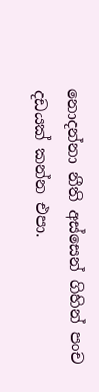නොදන්නා නීති අස්සෙන් ගිහින් පංච දඩයක් කන්න එපා.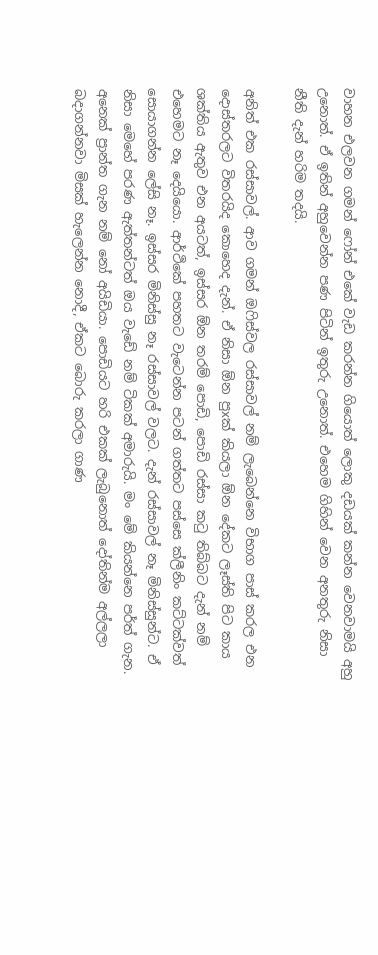වාහන එලවන ගමන් ෆෝන් එකේ වැඩ කරන්න ගියොත් ලොකු දඩයක් කන්න වෙනවාමයි අහු උනොත්. ඒ ඉතින් අහුවෙන්න පණ පිටින් ඉතුරු උනොත්. එහෙම ගිහින් වෙන අනතුරු නිසා නීති දැන් හරිම තදයි.

අනිත් එක රස්සාවල්. ආව ගමන් ඔෆිස්වල රස්සාවල් නම් ලැබෙන්නෙ විභාග පාස් කරල එන දොස්තරලට විතරයිද කොහෙද දැන්. ඒ නිසා ඕන පුxක් කියලා ඕන දේකට ලෑස්ති පිට කාය ශක්තිය ඇතුව එන අයටත්, ඉස්සර ඕන තරම් පොඩි, පොඩි රස්සා කටු තිබ්බට දැන් නම් එහෙමට නෑ දෙයියො. ආර්ථිකේ පහතට වැටෙන්න පටන් ගත්තට පස්සෙ ක්ලීනිං කට්ටක්වත් සොයාගන්න ලේසි නෑ. ඉස්සර මිනිස්සු නෑ රස්සාවල් වලට. දැන් රස්සාවල් නෑ මිනිස්සුන්ට. ඒ නිසා මෙහේ පරණ ඇත්තන්ටත් ඔය වැඩේ නම් ටිකක් අමාරුයි. මං මේ කියන්නෙ පර්ත් ගැන. අනෙක් ප්‍රාන්ත ගැන නම් නෝ අයිඩියා. පොඩියට හරි එකක් ලැබුනොත් දෝතින්ම අල්ලලා බදාගන්නවා මිසක් හැලෙන්න නොදී, ඒකට බොරු කරලා ගාණ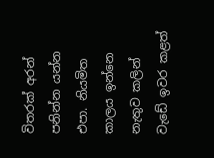විතරක් අරන් පනින්න යන්න එපා. නියමිත කාලය ඉන්නෙ නැතුව කලින් වැඩේ ඉවර කළත්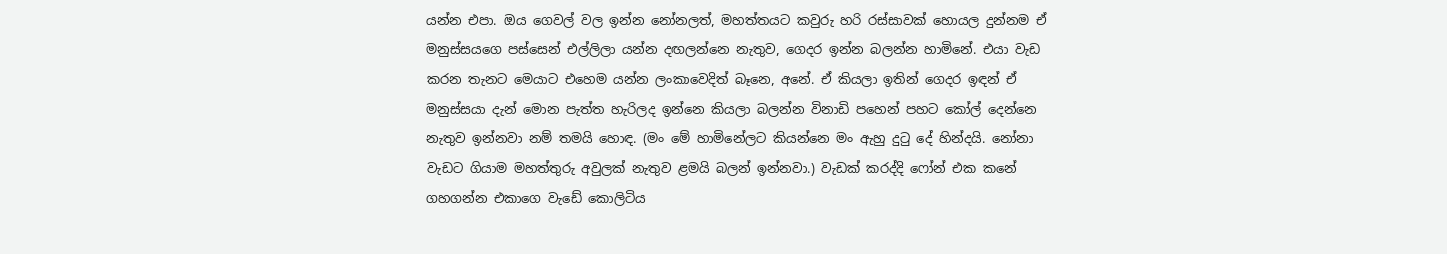යන්න එපා. ඔය ගෙවල් වල ඉන්න නෝනලත්, මහත්තයට කවුරු හරි රස්සාවක් හොයල දුන්නම ඒ මනුස්සයගෙ පස්සෙන් එල්ලිලා යන්න දඟලන්නෙ නැතුව, ගෙදර ඉන්න බලන්න හාමිනේ. එයා වැඩ කරන තැනට මෙයාට එහෙම යන්න ලංකාවෙදිත් බෑනෙ, අනේ. ඒ කියලා ඉතින් ගෙදර ඉඳන් ඒ මනුස්සයා දැන් මොන පැත්ත හැරිලද ඉන්නෙ කියලා බලන්න විනාඩි පහෙන් පහට කෝල් දෙන්නෙ නැතුව ඉන්නවා නම් තමයි හොඳ. (මං මේ හාමිනේලට කියන්නෙ මං ඇහු දුටු දේ හින්දයි. නෝනා වැඩට ගියාම මහත්තුරු අවුලක් නැතුව ළමයි බලන් ඉන්නවා.) වැඩක් කරද්දි ෆෝන් එක කනේ ගහගන්න එකාගෙ වැඩේ කොලිටිය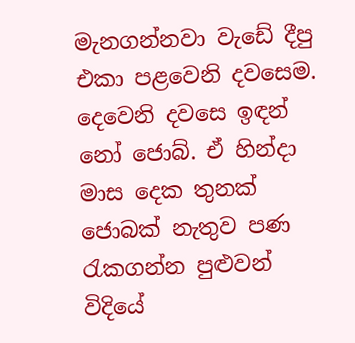මැනගන්නවා වැඩේ දීපු එකා පළවෙනි දවසෙම. දෙවෙනි දවසෙ ඉඳන් නෝ ජොබ්. ඒ හින්දා මාස දෙක තුනක් ජොබක් නැතුව පණ රැකගන්න පුළුවන් විදියේ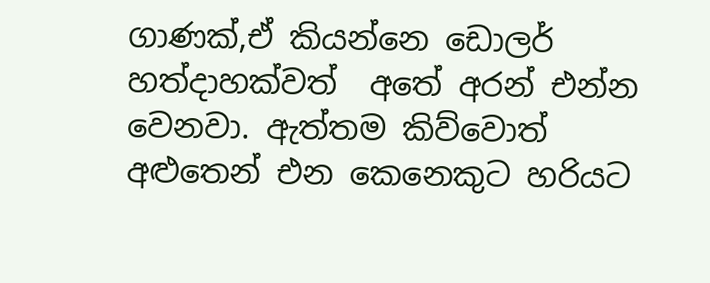ගාණක්,ඒ කියන්නෙ ඩොලර් හත්දාහක්වත්  අතේ අරන් එන්න වෙනවා. ඇත්තම කිව්වොත් අළුතෙන් එන කෙනෙකුට හරියට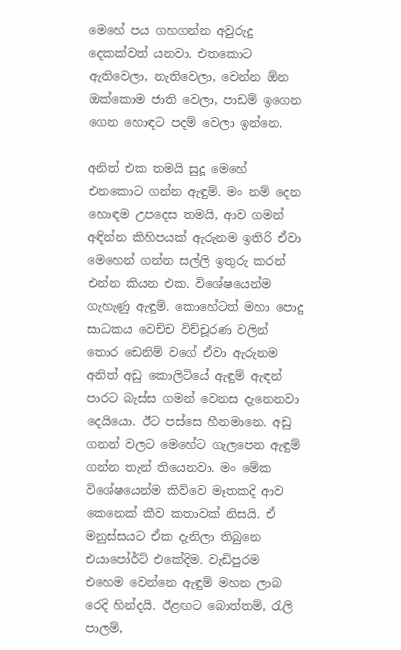මෙහේ පය ගහගන්න අවුරුදු දෙකක්වත් යනවා. එතකොට ඇතිවෙලා, නැතිවෙලා, වෙන්න ඕන ඔක්කොම ජාති වෙලා, පාඩම් ඉගෙන ගෙන හොඳට පදම් වෙලා ඉන්නෙ.

අනිත් එක තමයි සුදූ මෙහේ එනකොට ගන්න ඇඳුම්. මං නම් දෙන හොඳම උපදෙස තමයි, ආව ගමන් අඳින්න කිහිපයක් ඇරුනම ඉතිරි ඒවා මෙහෙන් ගන්න සල්ලි ඉතුරු කරන් එන්න කියන එක. විශේෂයෙන්ම ගැහැණු ඇඳුම්. කොහේටත් මහා පොදු සාධකය වෙච්ච විච්චූරණ වලින් තොර ඩෙනිම් වගේ ඒවා ඇරුනම අනිත් අඩු කොලිටියේ ඇඳුම් ඇඳන් පාරට බැස්ස ගමන් වෙනස දැනෙනවා දෙයියො. ඊට පස්සෙ හීනමානෙ. අඩු ගනන් වලට මෙහේට ගැලපෙන ඇඳුම් ගන්න තැන් තියෙනවා. මං මේක විශේෂයෙන්ම කිව්වෙ මෑතකදි ආව කෙනෙක් කීව කතාවක් නිසයි. ඒ මනුස්සයට ඒක දැනිලා තිබුනෙ එයාපෝර්ට් එකේදිම. වැඩිපුරම එහෙම වෙන්නෙ ඇඳුම් මහන ලාබ රෙදි හින්දයි. ඊළඟට බොත්තම්, රැලි පාලම්,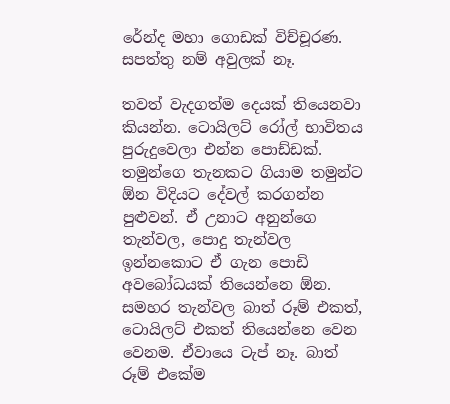රේන්ද මහා ගොඩක් විච්චූරණ. සපත්තු නම් අවුලක් නෑ.

තවත් වැදගත්ම දෙයක් තියෙනවා කියන්න. ටොයිලට් රෝල් භාවිතය පුරුදුවෙලා එන්න පොඩ්ඩක්. තමුන්ගෙ තැනකට ගියාම තමුන්ට ඕන විදියට දේවල් කරගන්න පුළුවන්. ඒ උනාට අනුන්ගෙ තැන්වල, පොදු තැන්වල ඉන්නකොට ඒ ගැන පොඩි අවබෝධයක් තියෙන්නෙ ඕන. සමහර තැන්වල බාත් රූම් එකත්, ටොයිලට් එකත් තියෙන්නෙ වෙන වෙනම. ඒවායෙ ටැප් නෑ. බාත් රූම් එකේම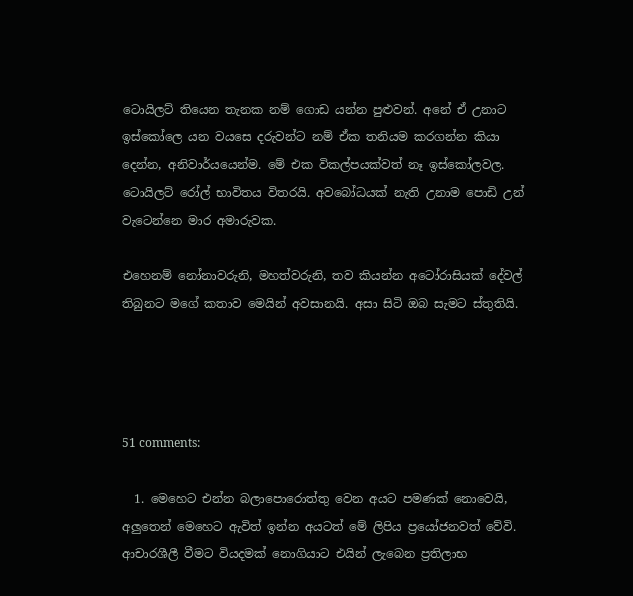ටොයිලට් තියෙන තැනක නම් ගොඩ යන්න පුළුවන්. අනේ ඒ උනාට ඉස්කෝලෙ යන වයසෙ දරුවන්ට නම් ඒක තනියම කරගන්න කියා දෙන්න, අනිවාර්යයෙන්ම. මේ එක විකල්පයක්වත් නෑ ඉස්කෝලවල. ටොයිලට් රෝල් භාවිතය විතරයි. අවබෝධයක් නැති උනාම පොඩි උන් වැටෙන්නෙ මාර අමාරුවක.

එහෙනම් නෝනාවරුනි, මහත්වරුනි, තව කියන්න අටෝරාසියක් දේවල් තිබුනට මගේ කතාව මෙයින් අවසානයි. අසා සිටි ඔබ සැමට ස්තුතියි.




51 comments:

  1. මෙහෙට එන්න බලාපොරොත්තු වෙන අයට පමණක් නොවෙයි, අලුතෙන් මෙහෙට ඇවිත් ඉන්න අයටත් මේ ලිපිය ප්‍රයෝජනවත් වේවි. ආචාරශීලී වීමට වියදමක් නොගියාට එයින් ලැබෙන ප්‍රතිලාභ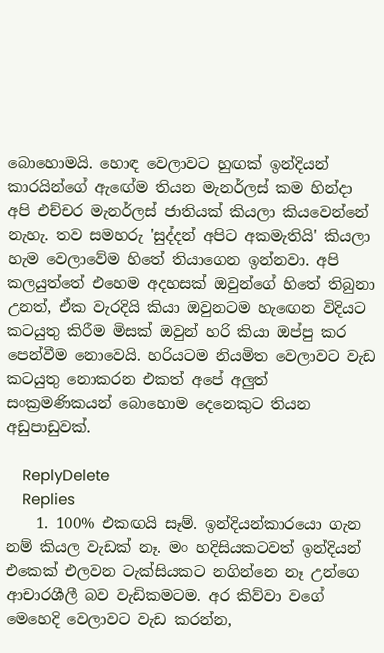බොහොමයි. හොඳ වෙලාවට හුඟක් ඉන්දියන් කාරයින්ගේ ඇඟේම තියන මැනර්ලස් කම හින්දා අපි එච්චර මැනර්ලස් ජාතියක් කියලා කියවෙන්නේ නැහැ. තව සමහරු 'සුද්දන් අපිට අකමැතියි' කියලා හැම වෙලාවේම හිතේ තියාගෙන ඉන්නවා. අපි කලයුත්තේ එහෙම අදහසක් ඔවුන්ගේ හිතේ තිබුනා උනත්, ඒක වැරදියි කියා ඔවුනටම හැඟෙන විදියට කටයුතු කිරීම මිසක් ඔවුන් හරි කියා ඔප්පු කර පෙන්වීම නොවෙයි. හරියටම නියමිත වෙලාවට වැඩ කටයුතු නොකරන එකත් අපේ අලුත් සංක්‍රමණිකයන් බොහොම දෙනෙකුට තියන අඩුපාඩුවක්.

    ReplyDelete
    Replies
    1. 100% එකඟයි සෑම්. ඉන්දියන්කාරයො ගැන නම් කියල වැඩක් නෑ. මං හදිසියකටවත් ඉන්දියන් එකෙක් එලවන ටැක්සියකට නගින්නෙ නෑ උන්ගෙ ආචාරශීලී බව වැඩිකමටම. අර කිව්වා වගේ මෙහෙදි වෙලාවට වැඩ කරන්න,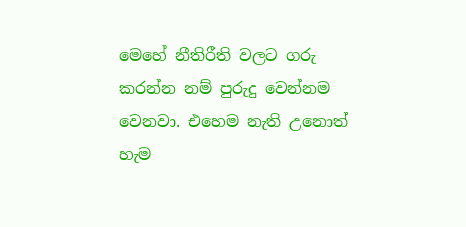මෙහේ නීතිරීති වලට ගරු කරන්න නම් පුරුදු වෙන්නම වෙනවා. එහෙම නැති උනොත් හැම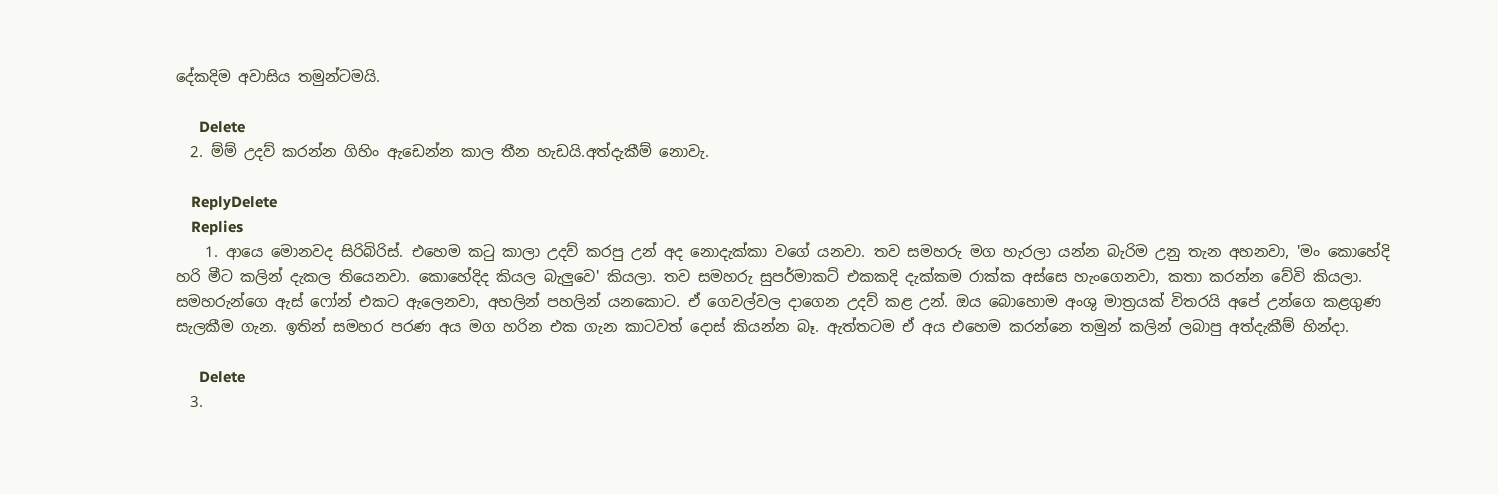දේකදිම අවාසිය තමුන්ටමයි.

      Delete
  2. ම්ම් උදව් කරන්න ගිහිං ඇඩෙන්න කාල තීන හැඩයි.අත්දැකීම් නොවැ.

    ReplyDelete
    Replies
    1. ආයෙ මොනවද සිරිබිරිස්. එහෙම කටු කාලා උදව් කරපු උන් අද නොදැක්කා වගේ යනවා. තව සමහරු මග හැරලා යන්න බැරිම උනු තැන අහනවා, 'මං කොහේදි හරි මීට කලින් දැකල තියෙනවා. කොහේදිද කියල බැලුවෙ' කියලා. තව සමහරු සුපර්මාකට් එකකදි දැක්කම රාක්ක අස්සෙ හැංගෙනවා, කතා කරන්න වේවි කියලා. සමහරුන්ගෙ ඇස් ෆෝන් එකට ඇලෙනවා, අහලින් පහලින් යනකොට. ඒ ගෙවල්වල දාගෙන උදව් කළ උන්. ඔය බොහොම අංශු මාත්‍රයක් විතරයි අපේ උන්ගෙ කළගුණ සැලකීම ගැන. ඉතින් සමහර පරණ අය මග හරින එක ගැන කාටවත් දොස් කියන්න බෑ. ඇත්තටම ඒ අය එහෙම කරන්නෙ තමුන් කලින් ලබාපු අත්දැකීම් හින්දා.

      Delete
  3.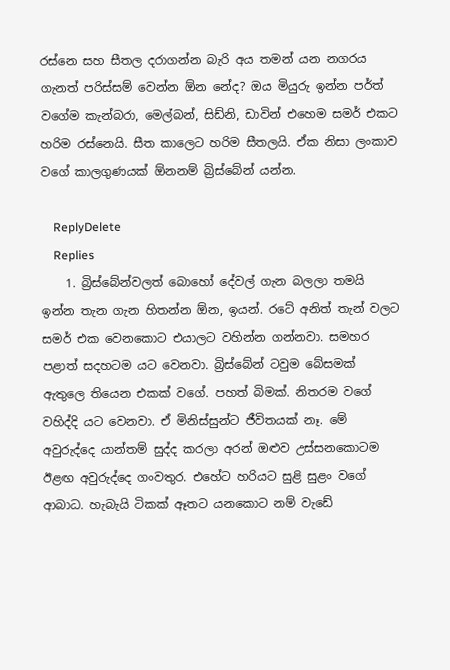රස්නෙ සහ සීතල දරාගන්න බැරි අය තමන් යන නගරය ගැනත් පරිස්සම් වෙන්න ඕන නේද? ඔය මියුරු ඉන්න පර්ත් වගේම කැන්බරා, මෙල්බන්, සිඩ්නි, ඩාවින් එහෙම සමර් එකට හරිම රස්නෙයි. සීත කාලෙට හරිම සීතලයි. ඒක නිසා ලංකාව වගේ කාලගුණයක් ඕනනම් බ්‍රිස්බේන් යන්න.

    ReplyDelete
    Replies
    1. බ්‍රිස්බේන්වලත් බොහෝ දේවල් ගැන බලලා තමයි ඉන්න තැන ගැන හිතන්න ඕන, ඉයන්. රටේ අනිත් තැන් වලට සමර් එක වෙනකොට එයාලට වහින්න ගන්නවා. සමහර පළාත් සදහටම යට වෙනවා. බ්‍රිස්බේන් ටවුම බේසමක් ඇතුලෙ තියෙන එකක් වගේ. පහත් බිමක්. නිතරම වගේ වහිද්දි යට වෙනවා. ඒ මිනිස්සුන්ට ජීවිතයක් නෑ. මේ අවුරුද්දෙ යාන්තම් සුද්ද කරලා අරන් ඔළුව උස්සනකොටම ඊළඟ අවුරුද්දෙ ගංවතුර. එහේට හරියට සුළි සුළං වගේ ආබාධ. හැබැයි ටිකක් ඈතට යනකොට නම් වැඩේ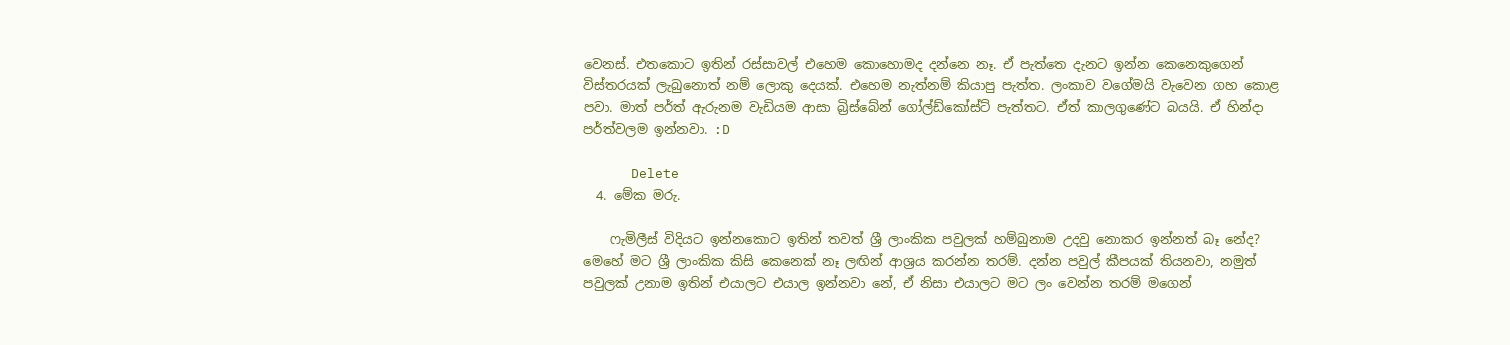වෙනස්. එතකොට ඉතින් රස්සාවල් එහෙම කොහොමද දන්නෙ නෑ. ඒ පැත්තෙ දැනට ඉන්න කෙනෙකුගෙන් විස්තරයක් ලැබුනොත් නම් ලොකු දෙයක්. එහෙම නැත්නම් කියාපු පැත්ත. ලංකාව වගේමයි වැවෙන ගහ කොළ පවා. මාත් පර්ත් ඇරුනම වැඩියම ආසා බ්‍රිස්බේන් ගෝල්ඩ්කෝස්ට් පැත්තට. ඒත් කාලගුණේට බයයි. ඒ හින්දා පර්ත්වලම ඉන්නවා. :D

      Delete
  4. මේක මරු.

    ෆැමිලීස් විදියට ඉන්නකොට ඉතින් තවත් ශ්‍රී ලාංකික පවුලක් හම්බුනාම උදවු නොකර ඉන්නත් බෑ නේද? මෙහේ මට ශ්‍රී ලාංකික කිසි කෙනෙක් නෑ ලඟින් ආශ්‍රය කරන්න තරම්. දන්න පවුල් කීපයක් තියනවා, නමුත් පවුලක් උනාම ඉතින් එයාලට එයාල ඉන්නවා නේ, ඒ නිසා එයාලට මට ලං වෙන්න තරම් මගෙන්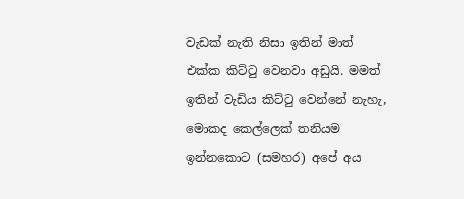වැඩක් නැති නිසා ඉතින් මාත් එක්ක කිට්ටු වෙනවා අඩුයි. මමත් ඉතින් වැඩිය කිට්ටු වෙන්නේ නැහැ, මොකද කෙල්ලෙක් තනියම ඉන්නකොට (සමහර) අපේ අය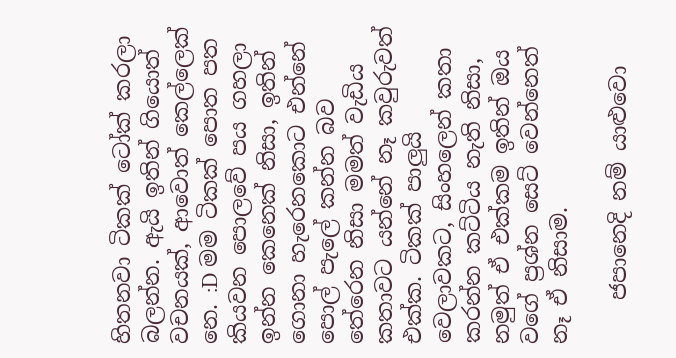හිතනවා ටිකක් ටෝක් කරලා බලන්න. ඇයි ඉතින් ගියොත් වචනයක්, ආවොත් කෙල්ලෙක් නෙ. :D මම ටිකක් පොත පත කියවන පොලවේ පය ගහලා ඉන්න කෙනෙක් නිසා, ඉතින් ගොනා හැරෙනකොට එන්නේ පොල් පැලේ කන්න බව තේරෙන නිසා මමත් වැඩිය කතාවට යන්නේ නෑ කවුරුවත් එක්ක. ටිකක් පාලුයි වෙලාවකට, සිංහලෙන් කතා කරන්න කට්ටිය නැති නිසා, නමුත් ඒ එක්කම ඉතින් ඔය වගේ ප්‍රශ්න සෙට් වෙන්නෙත් නෑ ඒ නිසාම.

    ජපානෙදි නම් යාළුවො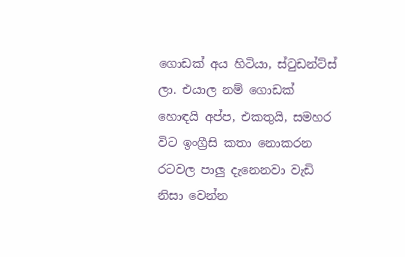ගොඩක් අය හිටියා, ස්ටුඩන්ට්ස් ලා. එයාල නම් ගොඩක් හොඳයි අප්ප, එකතුයි, සමහර විට ඉංග්‍රීසි කතා නොකරන රටවල පාලු දැනෙනවා වැඩි නිසා වෙන්න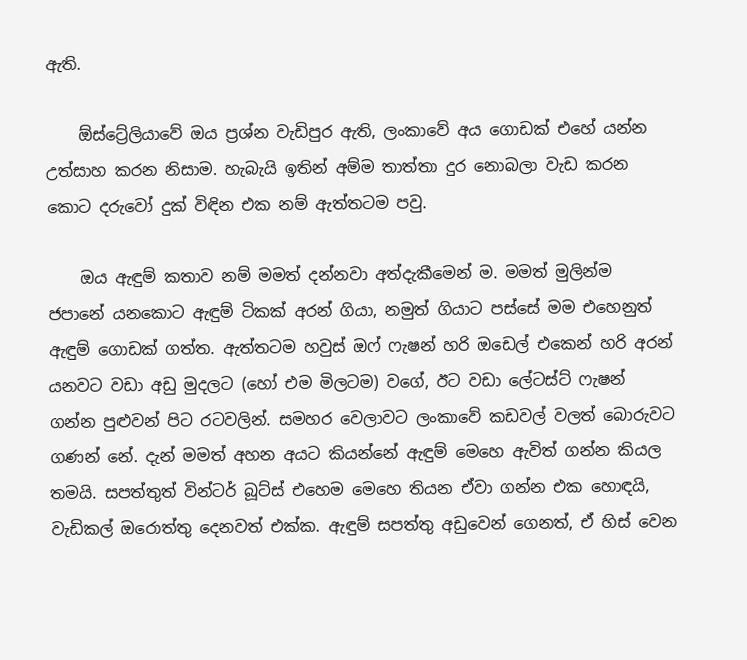ඇති.

    ඕස්ට්‍රේලියාවේ ඔය ප්‍රශ්න වැඩිපුර ඇති, ලංකාවේ අය ගොඩක් එහේ යන්න උත්සාහ කරන නිසාම. හැබැයි ඉතින් අම්ම තාත්තා දුර නොබලා වැඩ කරන කොට දරුවෝ දුක් විඳින එක නම් ඇත්තටම පවු.

    ඔය ඇඳුම් කතාව නම් මමත් දන්නවා අත්දැකීමෙන් ම. මමත් මුලින්ම ජපානේ යනකොට ඇඳුම් ටිකක් අරන් ගියා, නමුත් ගියාට පස්සේ මම එහෙනුත් ඇඳුම් ගොඩක් ගත්ත. ඇත්තටම හවුස් ඔෆ් ෆැෂන් හරි ඔඩෙල් එකෙන් හරි අරන් යනවට වඩා අඩු මුදලට (හෝ එම මිලටම) වගේ, ඊට වඩා ලේටස්ට් ෆැෂන් ගන්න පුළුවන් පිට රටවලින්. සමහර වෙලාවට ලංකාවේ කඩවල් වලත් බොරුවට ගණන් නේ. දැන් මමත් අහන අයට කියන්නේ ඇඳුම් මෙහෙ ඇවිත් ගන්න කියල තමයි. සපත්තුත් වින්ටර් බූට්ස් එහෙම මෙහෙ තියන ඒවා ගන්න එක හොඳයි, වැඩිකල් ඔරොත්තු දෙනවත් එක්ක. ඇඳුම් සපත්තු අඩුවෙන් ගෙනත්, ඒ හිස් වෙන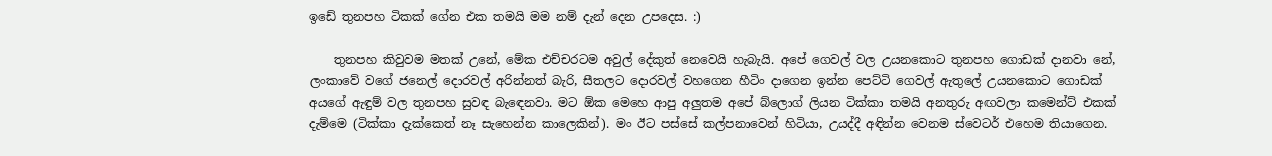ඉඩේ තුනපහ ටිකක් ගේන එක තමයි මම නම් දැන් දෙන උපදෙස. :)

    තුනපහ කිවුවම මතක් උනේ, මේක එච්චරටම අවුල් දේකුත් නෙවෙයි හැබැයි. අපේ ගෙවල් වල උයනකොට තුනපහ ගොඩක් දානවා නේ, ලංකාවේ වගේ ජනෙල් දොරවල් අරින්නත් බැරි, සීතලට දොරවල් වහගෙන හීටිං දාගෙන ඉන්න පෙට්ටි ගෙවල් ඇතුලේ උයනකොට ගොඩක් අයගේ ඇඳුම් වල තුනපහ සුවඳ බැඳෙනවා. මට ඕක මෙහෙ ආපු අලුතම අපේ බ්ලොග් ලියන ටික්කා තමයි අනතුරු අඟවලා කමෙන්ට් එකක් දැම්මෙ (ටික්කා දැක්කෙත් නෑ සැහෙන්න කාලෙකින්). මං ඊට පස්සේ කල්පනාවෙන් හිටියා, උයද්දී අඳින්න වෙනම ස්වෙටර් එහෙම තියාගෙන.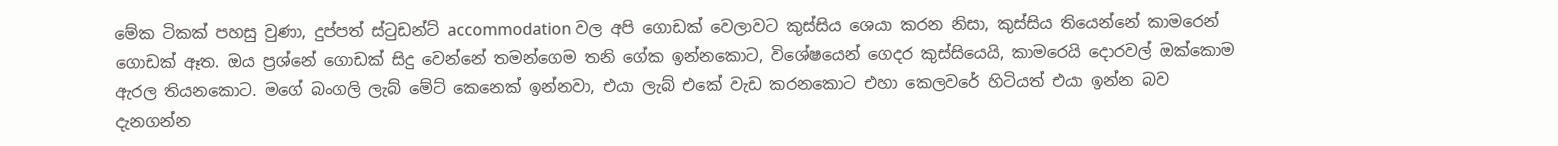මේක ටිකක් පහසු වුණා, දුප්පත් ස්ටුඩන්ට් accommodation වල අපි ගොඩක් වෙලාවට කුස්සිය ශෙයා කරන නිසා, කුස්සිය තියෙන්නේ කාමරෙන් ගොඩක් ඈත. ඔය ප්‍රශ්නේ ගොඩක් සිදු වෙන්නේ තමන්ගෙම තනි ගේක ඉන්නකොට, විශේෂයෙන් ගෙදර කුස්සියෙයි, කාමරෙයි දොරවල් ඔක්කොම ඇරල තියනකොට. මගේ බංගලි ලැබ් මේට් කෙනෙක් ඉන්නවා, එයා ලැබ් එකේ වැඩ කරනකොට එහා කෙලවරේ හිටියත් එයා ඉන්න බව දැනගන්න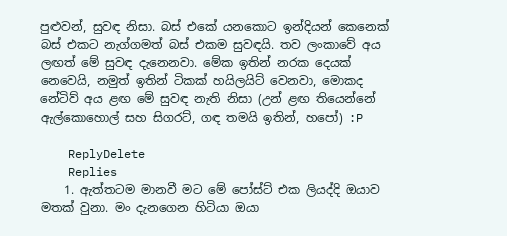පුළුවන්, සුවඳ නිසා. බස් එකේ යනකොට ඉන්දියන් කෙනෙක් බස් එකට නැග්ගමත් බස් එකම සුවඳයි. තව ලංකාවේ අය ලඟත් මේ සුවඳ දැනෙනවා. මේක ඉතින් නරක දෙයක් නෙවෙයි, නමුත් ඉතින් ටිකක් හයිලයිට් වෙනවා, මොකද නේටිව් අය ළඟ මේ සුවඳ නැති නිසා (උන් ළඟ තියෙන්නේ ඇල්කොහොල් සහ සිගරට්, ගඳ තමයි ඉතින්, හපෝ) :P

    ReplyDelete
    Replies
    1. ඇත්තටම මානවී මට මේ පෝස්ට් එක ලියද්දි ඔයාව මතක් වුනා. මං දැනගෙන හිටියා ඔයා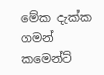මේක දැක්ක ගමන් කමෙන්ට්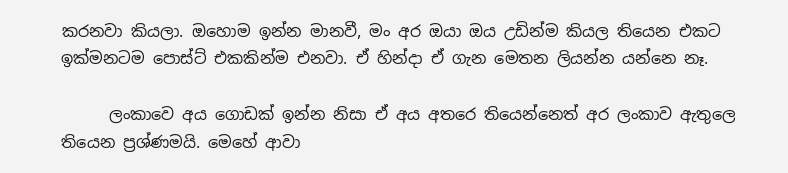කරනවා කියලා. ඔහොම ඉන්න මානවී, මං අර ඔයා ඔය උඩින්ම කියල තියෙන එකට ඉක්මනටම පොස්ට් එකකින්ම එනවා. ඒ හින්දා ඒ ගැන මෙතන ලියන්න යන්නෙ නෑ.

      ලංකාවෙ අය ගොඩක් ඉන්න නිසා ඒ අය අතරෙ තියෙන්නෙත් අර ලංකාව ඇතුලෙ තියෙන ප්‍රශ්ණමයි. මෙහේ ආවා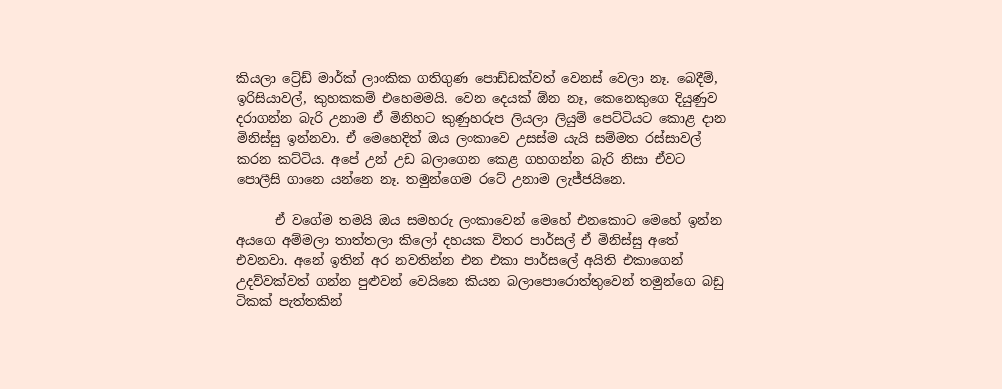කියලා ට්‍රේඩ් මාර්ක් ලාංකික ගතිගුණ පොඩ්ඩක්වත් වෙනස් වෙලා නෑ. බෙදීම්, ඉරිසියාවල්, කුහකකම් එහෙමමයි. වෙන දෙයක් ඕන නෑ, කෙනෙකුගෙ දියුණුව දරාගන්න බැරි උනාම ඒ මිනිහට කුණුහරුප ලියලා ලියුම් පෙට්ටියට කොළ දාන මිනිස්සු ඉන්නවා. ඒ මෙහෙදිත් ඔය ලංකාවෙ උසස්ම යැයි සම්මත රස්සාවල් කරන කට්ටිය. අපේ උන් උඩ බලාගෙන කෙළ ගහගන්න බැරි නිසා ඒවට පොලීසි ගානෙ යන්නෙ නෑ. තමුන්ගෙම රටේ උනාම ලැජ්ජයිනෙ.

      ඒ වගේම තමයි ඔය සමහරු ලංකාවෙන් මෙහේ එනකොට මෙහේ ඉන්න අයගෙ අම්මලා තාත්තලා කිලෝ දහයක විතර පාර්සල් ඒ මිනිස්සු අතේ එවනවා. අනේ ඉතින් අර නවතින්න එන එකා පාර්සලේ අයිති එකාගෙන් උදව්වක්වත් ගන්න පුළුවන් වෙයිනෙ කියන බලාපොරොත්තුවෙන් තමුන්ගෙ බඩු ටිකක් පැත්තකින්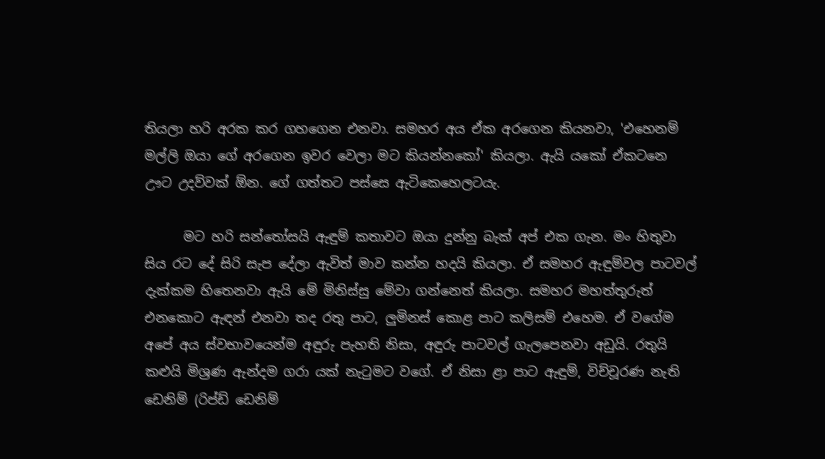තියලා හරි අරක කර ගහගෙන එනවා. සමහර අය ඒක අරගෙන කියනවා, 'එහෙනම් මල්ලි ඔයා ගේ අරගෙන ඉවර වෙලා මට කියන්නකෝ' කියලා. ඇයි යකෝ ඒකටනෙ ඌට උදව්වක් ඕන. ගේ ගත්තට පස්සෙ ඇටිකෙහෙලටයැ.

      මට හරි සන්තෝසයි ඇඳුම් කතාවට ඔයා දුන්නු බැක් අප් එක ගැන. මං හිතුවා සිය රට දේ සිරි සැප දේලා ඇවිත් මාව කන්න හදයි කියලා. ඒ සමහර ඇඳුම්වල පාටවල් දැක්කම හිතෙනවා ඇයි මේ මිනිස්සු මේවා ගන්නෙත් කියලා. සමහර මහත්තුරුත් එනකොට ඇඳන් එනවා තද රතු පාට, ලුමිනස් කොළ පාට කලිසම් එහෙම. ඒ වගේම අපේ අය ස්වභාවයෙන්ම අඳුරු පැහති නිසා, අඳුරු පාටවල් ගැලපෙනවා අඩුයි. රතුයි කළුයි මිශ්‍රණ ඇන්දම ගරා යක් නැටුමට වගේ. ඒ නිසා ළා පාට ඇඳුම්, විච්චූරණ නැති ඩෙනිම් (රිප්ඩ් ඩෙනිම්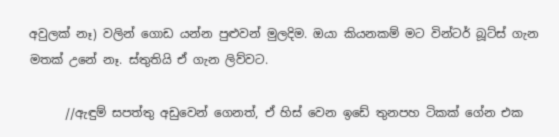අවුලක් නෑ) වලින් ගොඩ යන්න පුළුවන් මුලදිම. ඔයා කියනකම් මට වින්ටර් බූට්ස් ගැන මතක් උනේ නෑ. ස්තුතියි ඒ ගැන ලිව්වට.

      //ඇඳුම් සපත්තු අඩුවෙන් ගෙනත්, ඒ හිස් වෙන ඉඩේ තුනපහ ටිකක් ගේන එක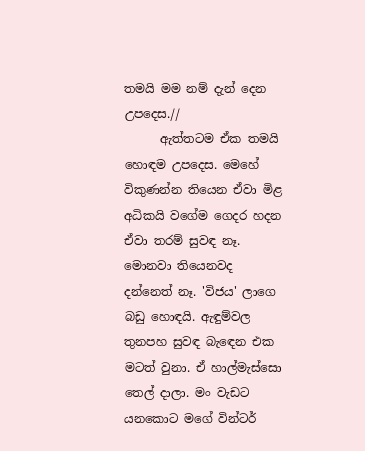තමයි මම නම් දැන් දෙන උපදෙස.//
      ඇත්තටම ඒක තමයි හොඳම උපදෙස. මෙහේ විකුණන්න තියෙන ඒවා මිළ අධිකයි වගේම ගෙදර හදන ඒවා තරම් සුවඳ නෑ. මොනවා තියෙනවද දන්නෙත් නෑ. 'විජය' ලාගෙ බඩු හොඳයි. ඇඳුම්වල තුනපහ සුවඳ බැඳෙන එක මටත් වුනා. ඒ හාල්මැස්සො තෙල් දාලා. මං වැඩට යනකොට මගේ වින්ටර්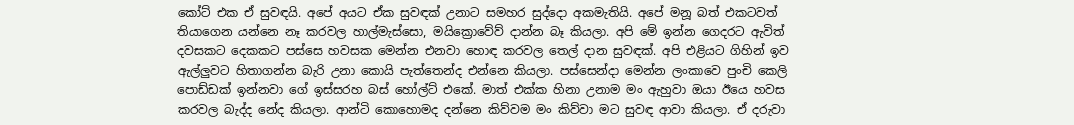කෝට් එක ඒ සුවඳයි. අපේ අයට ඒක සුවඳක් උනාට සමහර සුද්දො අකමැතියි. අපේ මනූ බත් එකටවත් තියාගෙන යන්නෙ නෑ කරවල හාල්මැස්සො, මයික්‍රොවේව් දාන්න බෑ කියලා. අපි මේ ඉන්න ගෙදරට ඇවිත් දවසකට දෙකකට පස්සෙ හවසක මෙන්න එනවා හොඳ කරවල තෙල් දාන සුවඳක්. අපි එළියට ගිහින් ඉව ඇල්ලුවට හිතාගන්න බැරි උනා කොයි පැත්තෙන්ද එන්නෙ කියලා. පස්සෙන්දා මෙන්න ලංකාවෙ පුංචි කෙලි පොඩ්ඩක් ඉන්නවා ගේ ඉස්සරහ බස් හෝල්ට් එකේ. මාත් එක්ක හිනා උනාම මං ඇහුවා ඔයා ඊයෙ හවස කරවල බැද්ද නේද කියලා. ආන්ටි කොහොමද දන්නෙ කිව්වම මං කිව්වා මට සුවඳ ආවා කියලා. ඒ දරුවා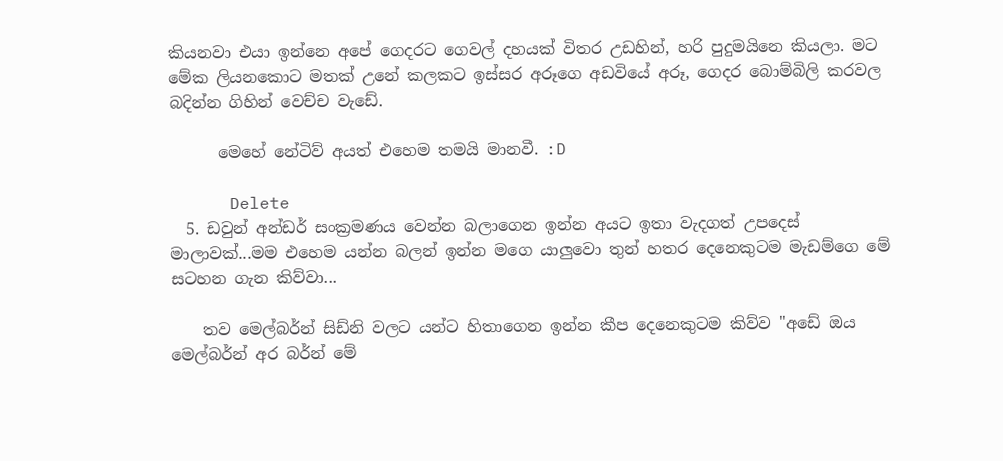කියනවා එයා ඉන්නෙ අපේ ගෙදරට ගෙවල් දහයක් විතර උඩහින්, හරි පුදුමයිනෙ කියලා. මට මේක ලියනකොට මතක් උනේ කලකට ඉස්සර අරූගෙ අඩවියේ අරූ, ගෙදර බොම්බිලි කරවල බදින්න ගිහින් වෙච්ච වැඩේ.

      මෙහේ නේටිව් අයත් එහෙම තමයි මානවී. :D

      Delete
  5. ඩවුන් අන්ඩර් සංක්‍රමණය වෙන්න බලාගෙන ඉන්න අයට ඉතා වැදගත් උපදෙස් මාලාවක්...මම එහෙම යන්න බලන් ඉන්න මගෙ යාලුවො තුන් හතර දෙනෙකුටම මැඩම්ගෙ මේ සටහන ගැන කිව්වා...

    තව මෙල්බර්න් සිඩ්නි වලට යන්ට හිතාගෙන ඉන්න කීප දෙනෙකුටම කිව්ව "අඩේ ඔය මෙල්බර්න් අර බර්න් මේ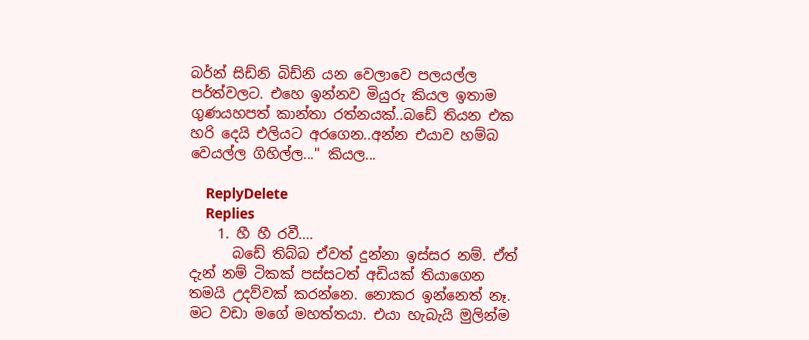බර්න් සිඩ්නි බිඩ්නි යන වෙලාවෙ පලයල්ල පර්ත්වලට. එහෙ ඉන්නව මියුරු කියල ඉතාම ගුණයහපත් කාන්තා රත්නයක්..බඩේ තියන එක හරි දෙයි එලියට අරගෙන..අන්න එයාව හම්බ වෙයල්ල ගිහිල්ල..." කියල...

    ReplyDelete
    Replies
    1. හී හී රවී….
      බඩේ තිබ්බ ඒවත් දුන්නා ඉස්සර නම්. ඒත් දැන් නම් ටිකක් පස්සටත් අඩියක් තියාගෙන තමයි උදව්වක් කරන්නෙ. නොකර ඉන්නෙත් නෑ. මට වඩා මගේ මහත්තයා. එයා හැබැයි මුලින්ම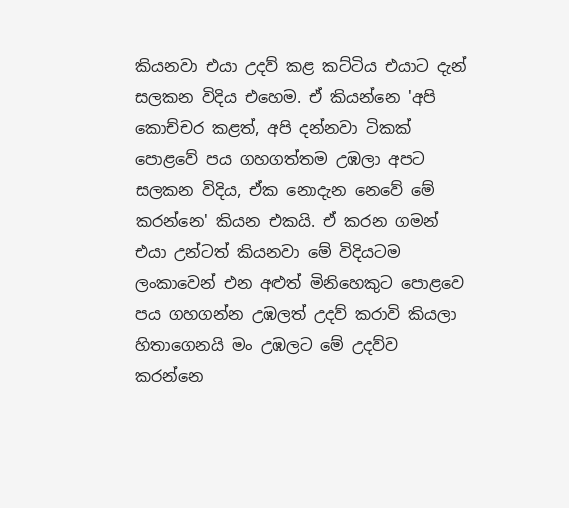කියනවා එයා උදව් කළ කට්ටිය එයාට දැන් සලකන විදිය එහෙම. ඒ කියන්නෙ 'අපි කොච්චර කළත්, අපි දන්නවා ටිකක් පොළවේ පය ගහගත්තම උඹලා අපට සලකන විදිය, ඒක නොදැන නෙවේ මේ කරන්නෙ' කියන එකයි. ඒ කරන ගමන් එයා උන්ටත් කියනවා මේ විදියටම ලංකාවෙන් එන අළුත් මිනිහෙකුට පොළවෙ පය ගහගන්න උඹලත් උදව් කරාවි කියලා හිතාගෙනයි මං උඹලට මේ උදව්ව කරන්නෙ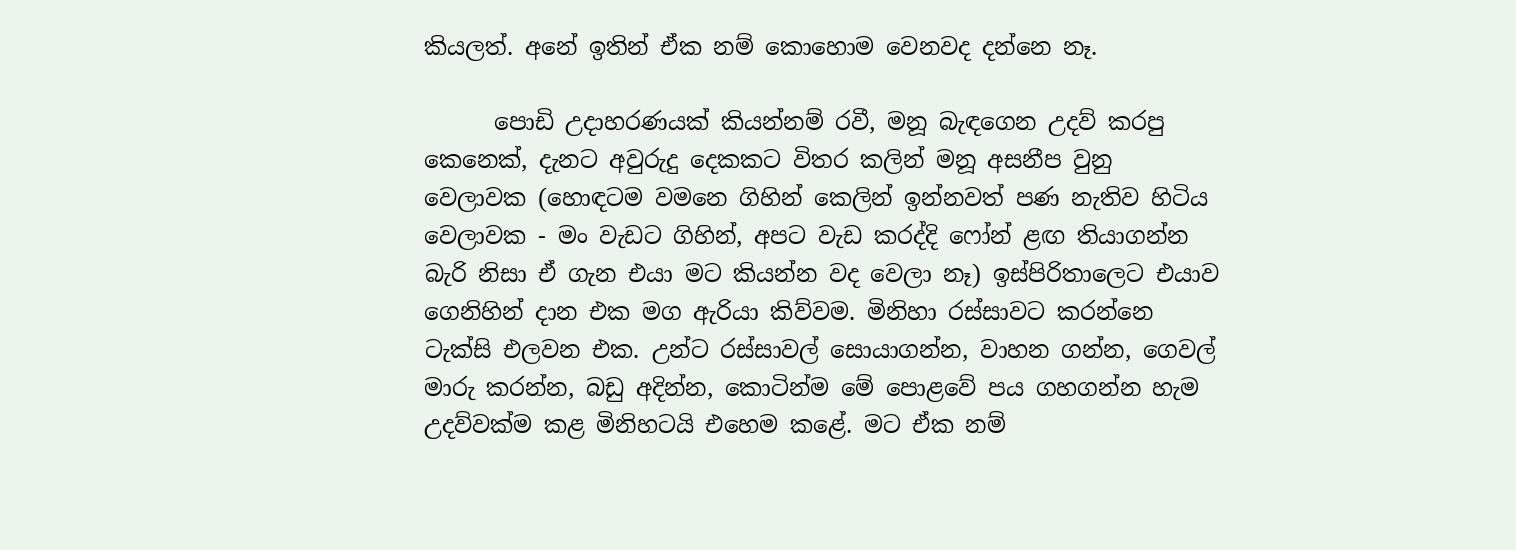කියලත්. අනේ ඉතින් ඒක නම් කොහොම වෙනවද දන්නෙ නෑ.

      පොඩි උදාහරණයක් කියන්නම් රවී, මනූ බැඳගෙන උදව් කරපු කෙනෙක්, දැනට අවුරුදු දෙකකට විතර කලින් මනූ අසනීප වුනු වෙලාවක (හොඳටම වමනෙ ගිහින් කෙලින් ඉන්නවත් පණ නැතිව හිටිය වෙලාවක - මං වැඩට ගිහින්, අපට වැඩ කරද්දි ෆෝන් ළඟ තියාගන්න බැරි නිසා ඒ ගැන එයා මට කියන්න වද වෙලා නෑ) ඉස්පිරිතාලෙට එයාව ගෙනිහින් දාන එක මග ඇරියා කිව්වම. මිනිහා රස්සාවට කරන්නෙ ටැක්සි එලවන එක. උන්ට රස්සාවල් සොයාගන්න, වාහන ගන්න, ගෙවල් මාරු කරන්න, බඩු අදින්න, කොටින්ම මේ පොළවේ පය ගහගන්න හැම උදව්වක්ම කළ මිනිහටයි එහෙම කළේ. මට ඒක නම්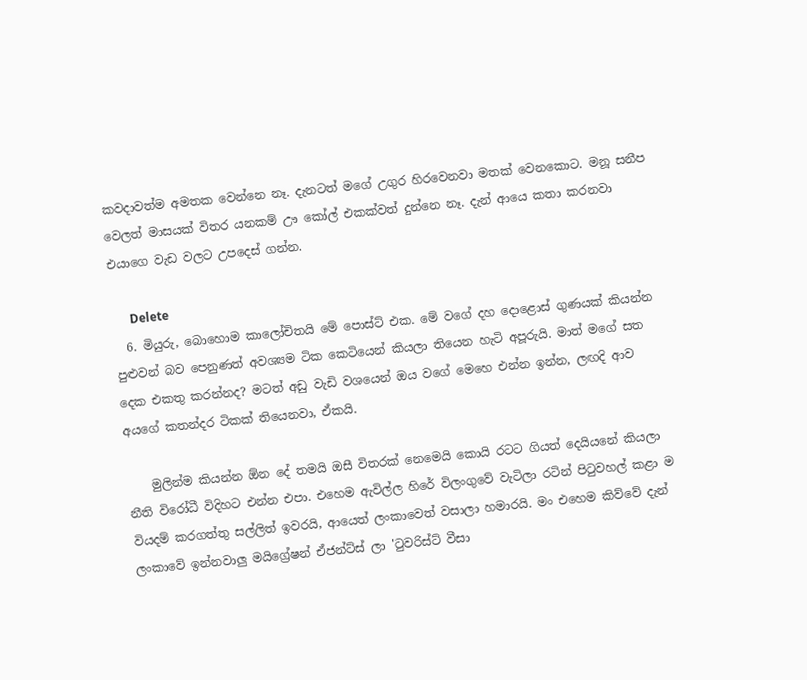කවදාවත්ම අමතක වෙන්නෙ නෑ. දැනටත් මගේ උගුර හිරවෙනවා මතක් වෙනකොට. මනූ සනීප වෙලත් මාසයක් විතර යනකම් ඌ කෝල් එකක්වත් දුන්නෙ නෑ. දැන් ආයෙ කතා කරනවා එයාගෙ වැඩ වලට උපදෙස් ගන්න.

      Delete
  6. මියුරු, බොහොම කාලෝචිතයි මේ පොස්ට් එක. මේ වගේ දහ දොළොස් ගුණයක් කියන්න පුළුවන් බව පෙනුණත් අවශ්‍යම ටික කෙටියෙන් කියලා තියෙන හැටි අපූරුයි. මාත් මගේ සත දෙක එකතු කරන්නද? මටත් අඩු වැඩි වශයෙන් ඔය වගේ මෙහෙ එන්න ඉන්න, ලඟදි ආව අයගේ කතන්දර ටිකක් තියෙනවා, ඒකයි.

    මුලින්ම කියන්න ඕන දේ තමයි ඔසී විතරක් නෙමෙයි කොයි රටට ගියත් දෙයියනේ කියලා නීති විරෝධී විදිහට එන්න එපා. එහෙම ඇවිල්ල හිරේ විලංගුවේ වැටිලා රටින් පිටුවහල් කළා ම වියදම් කරගත්තු සල්ලිත් ඉවරයි, ආයෙත් ලංකාවෙත් වසාලා හමාරයි. මං එහෙම කිව්වේ දැන් ලංකාවේ ඉන්නවාලු මයිග්‍රේෂන් ඒජන්ට්ස් ලා 'ටුවරිස්ට් වීසා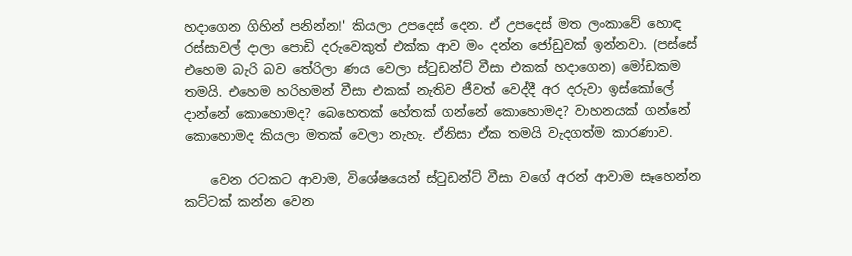හදාගෙන ගිහින් පනින්න!' කියලා උපදෙස් දෙන. ඒ උපදෙස් මත ලංකාවේ හොඳ රස්සාවල් දාලා පොඩි දරුවෙකුත් එක්ක ආව මං දන්න ජෝඩුවක් ඉන්නවා. (පස්සේ එහෙම බැරි බව තේරිලා ණය වෙලා ස්ටුඩන්ට් වීසා එකක් හදාගෙන) මෝඩකම තමයි. එහෙම හරිහමන් වීසා එකක් නැතිව ජීවත් වෙද්දී අර දරුවා ඉස්කෝලේ දාන්නේ කොහොමද? බෙහෙතක් හේතක් ගන්නේ කොහොමද? වාහනයක් ගන්නේ කොහොමද කියලා මතක් වෙලා නැහැ. ඒනිසා ඒක තමයි වැදගත්ම කාරණාව.

    වෙන රටකට ආවාම, විශේෂයෙන් ස්ටුඩන්ට් වීසා වගේ අරන් ආවාම සෑහෙන්න කට්ටක් කන්න වෙන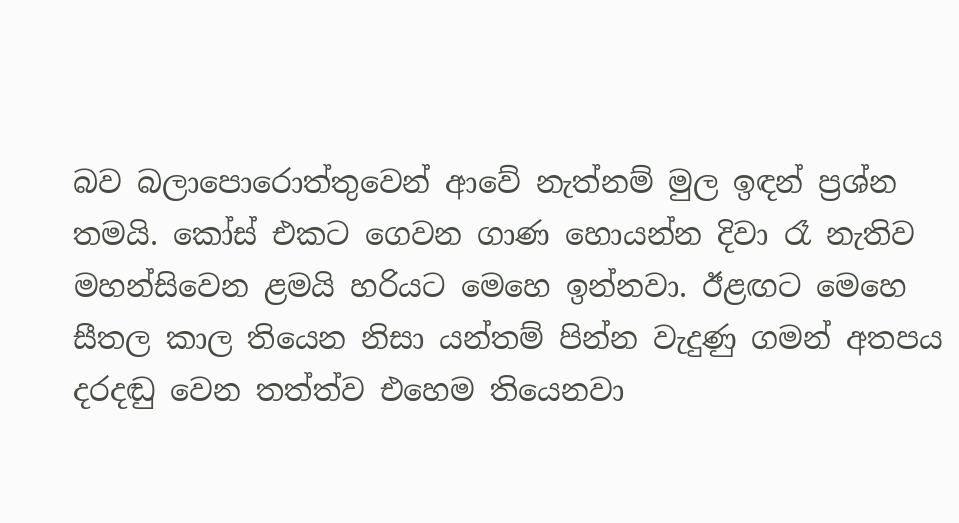බව බලාපොරොත්තුවෙන් ආවේ නැත්නම් මුල ඉඳන් ප්‍රශ්න තමයි. කෝස් එකට ගෙවන ගාණ හොයන්න දිවා රෑ නැතිව මහන්සිවෙන ළමයි හරියට මෙහෙ ඉන්නවා. ඊළඟට මෙහෙ සීතල කාල තියෙන නිසා යන්තම් පින්න වැදුණු ගමන් අතපය දරදඬු වෙන තත්ත්ව එහෙම තියෙනවා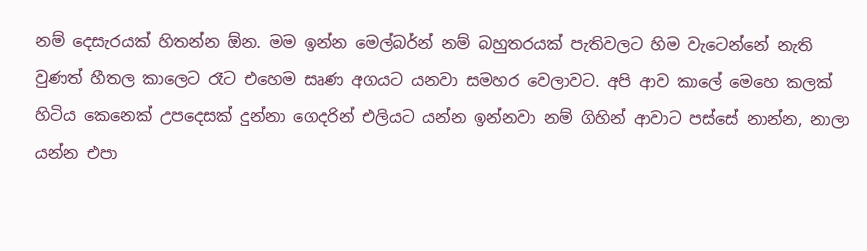නම් දෙසැරයක් හිතන්න ඕන. මම ඉන්න මෙල්බර්න් නම් බහුතරයක් පැතිවලට හිම වැටෙන්නේ නැති වුණත් හීතල කාලෙට රෑට එහෙම සෘණ අගයට යනවා සමහර වෙලාවට. අපි ආව කාලේ මෙහෙ කලක් හිටිය කෙනෙක් උපදෙසක් දුන්නා ගෙදරින් එලියට යන්න ඉන්නවා නම් ගිහින් ආවාට පස්සේ නාන්න, නාලා යන්න එපා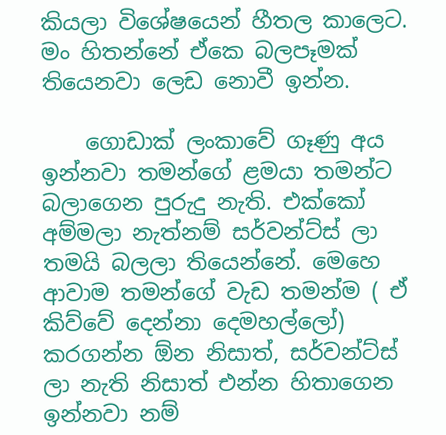කියලා විශේෂයෙන් හීතල කාලෙට. මං හිතන්නේ ඒකෙ බලපෑමක් තියෙනවා ලෙඩ නොවී ඉන්න.

    ගොඩාක් ලංකාවේ ගෑණු අය ඉන්නවා තමන්ගේ ළමයා තමන්ට බලාගෙන පුරුදු නැති. එක්කෝ අම්මලා නැත්නම් සර්වන්ට්ස් ලා තමයි බලලා තියෙන්නේ. මෙහෙ ආවාම තමන්ගේ වැඩ තමන්ම ( ඒ කිව්වේ දෙන්නා දෙමහල්ලෝ) කරගන්න ඕන නිසාත්, සර්වන්ට්ස් ලා නැති නිසාත් එන්න හිතාගෙන ඉන්නවා නම්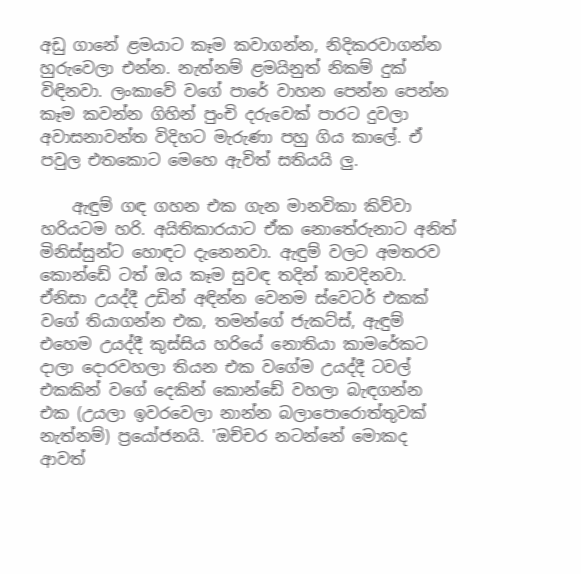අඩු ගානේ ළමයාට කෑම කවාගන්න, නිදිකරවාගන්න හුරුවෙලා එන්න. නැත්නම් ළමයිනුත් නිකම් දුක් විඳිනවා. ලංකාවේ වගේ පාරේ වාහන පෙන්න පෙන්න කෑම කවන්න ගිහින් පුංචි දරුවෙක් පාරට දුවලා අවාසනාවන්ත විදිහට මැරුණා පහු ගිය කාලේ. ඒ පවුල එතකොට මෙහෙ ඇවිත් සතියයි ලු.

    ඇඳුම් ගඳ ගහන එක ගැන මානවිකා කිව්වා හරියටම හරි. අයිතිකාරයාට ඒක නොතේරුනාට අනිත් මිනිස්සුන්ට හොඳට දැනෙනවා. ඇඳුම් වලට අමතරව කොන්ඩේ ටත් ඔය කෑම සුවඳ තදින් කාවදිනවා. ඒනිසා උයද්දී උඩින් අඳින්න වෙනම ස්වෙටර් එකක් වගේ තියාගන්න එක, තමන්ගේ ජැකට්ස්, ඇඳුම් එහෙම උයද්දී කුස්සිය හරියේ නොතියා කාමරේකට දාලා දොරවහලා තියන එක වගේම උයද්දී ටවල් එකකින් වගේ දෙකින් කොන්ඩේ වහලා බැඳගන්න එක (උයලා ඉවරවෙලා නාන්න බලාපොරොත්තුවක් නැත්නම්) ප්‍රයෝජනයි. 'ඔච්චර නටන්නේ මොකද ආවත්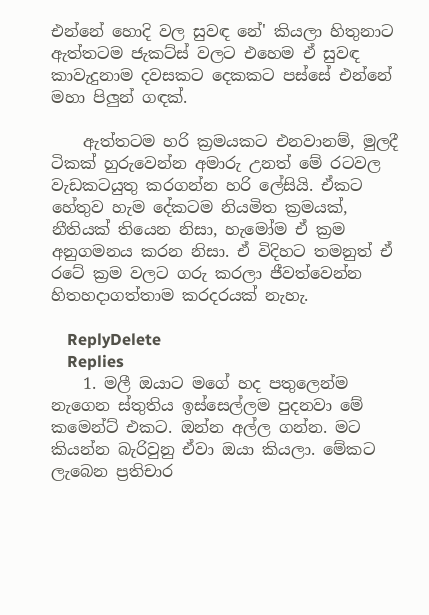එන්නේ හොදි වල සුවඳ නේ' කියලා හිතුනාට ඇත්තටම ජැකට්ස් වලට එහෙම ඒ සුවඳ කාවැදුනාම දවසකට දෙකකට පස්සේ එන්නේ මහා පිලුන් ගඳක්.

    ඇත්තටම හරි ක්‍රමයකට එනවානම්, මුලදී ටිකක් හුරුවෙන්න අමාරු උනත් මේ රටවල වැඩකටයුතු කරගන්න හරි ලේසියි. ඒකට හේතුව හැම දේකටම නියමිත ක්‍රමයක්, නීතියක් තියෙන නිසා, හැමෝම ඒ ක්‍රම අනුගමනය කරන නිසා. ඒ විදිහට තමනුත් ඒ රටේ ක්‍රම වලට ගරු කරලා ජීවත්වෙන්න හිතහදාගත්තාම කරදරයක් නැහැ.

    ReplyDelete
    Replies
    1. මලී ඔයාට මගේ හද පතුලෙන්ම නැගෙන ස්තුතිය ඉස්සෙල්ලම පුදනවා මේ කමෙන්ට් එකට. ඔන්න අල්ල ගන්න. මට කියන්න බැරිවුනු ඒවා ඔයා කියලා. මේකට ලැබෙන ප්‍රතිචාර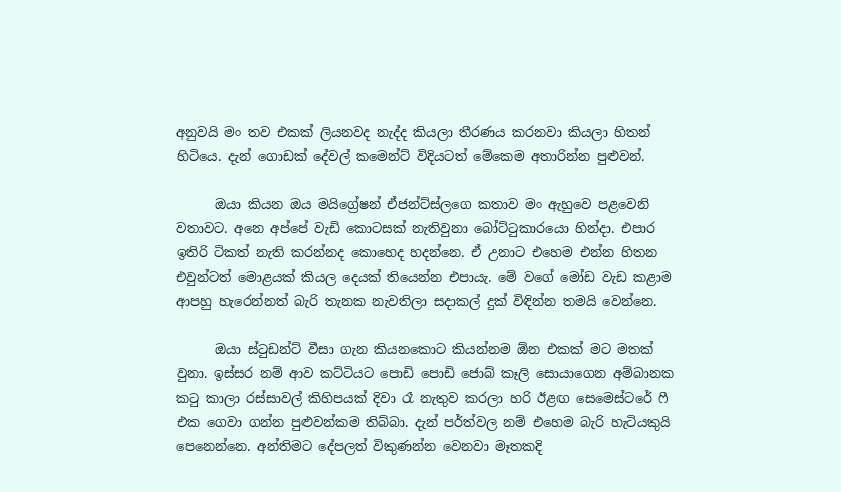අනුවයි මං තව එකක් ලියනවද නැද්ද කියලා තීරණය කරනවා කියලා හිතන් හිටියෙ. දැන් ගොඩක් දේවල් කමෙන්ට් විදියටත් මේකෙම අතාරින්න පුළුවන්.

      ඔයා කියන ඔය මයිග්‍රේෂන් ඒජන්ට්ස්ලගෙ කතාව මං ඇහුවෙ පළවෙනි වතාවට. අනෙ අප්පේ වැඩි කොටසක් නැතිවුනා බෝට්ටුකාරයො හින්දා. එපාර ඉතිරි ටිකත් නැති කරන්නද කොහෙද හදන්නෙ. ඒ උනාට එහෙම එන්න හිතන එවුන්ටත් මොළයක් කියල දෙයක් තියෙන්න එපායැ. මේ වගේ මෝඩ වැඩ කළාම ආපහු හැරෙන්නත් බැරි තැනක නැවතිලා සදාකල් දුක් විඳින්න තමයි වෙන්නෙ.

      ඔයා ස්ටුඩන්ට් වීසා ගැන කියනකොට කියන්නම ඕන එකක් මට මතක් වුනා. ඉස්සර නම් ආව කට්ටියට පොඩි පොඩි ජොබ් කෑලි සොයාගෙන අම්බානක කටු කාලා රස්සාවල් කිහිපයක් දිවා රෑ නැතුව කරලා හරි ඊළඟ සෙමෙස්ටරේ ෆී එක ගෙවා ගන්න පුළුවන්කම තිබ්බා. දැන් පර්ත්වල නම් එහෙම බැරි හැටියකුයි පෙනෙන්නෙ. අන්තිමට දේපලත් විකුණන්න වෙනවා මෑතකදි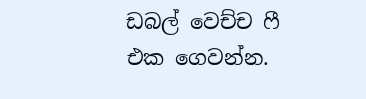ඩබල් වෙච්ච ෆී එක ගෙවන්න.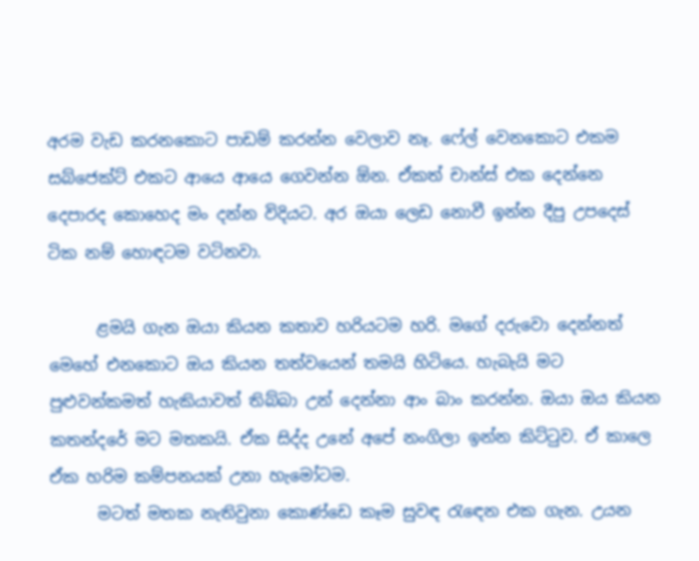අරම වැඩ කරනකොට පාඩම් කරන්න වෙලාව නෑ. ෆේල් වෙනකොට එකම සබ්ජෙක්ට් එකට ආයෙ ආයෙ ගෙවන්න ඕන. ඒකත් චාන්ස් එක දෙන්නෙ දෙපාරද කොහෙද මං දන්න විදියට. අර ඔයා ලෙඩ නොවී ඉන්න දීපු උපදෙස් ටික නම් හොඳටම වටිනවා.

      ළමයි ගැන ඔයා කියන කතාව හරියටම හරි. මගේ දරුවො දෙන්නත් මෙහේ එනකොට ඔය කියන තත්වයෙන් තමයි හිටියෙ. හැබැයි මට පුළුවන්කමත් හැකියාවත් තිබ්බා උන් දෙන්නා ආං බාං කරන්න. ඔයා ඔය කියන කතන්දරේ මට මතකයි. ඒක සිද්ද උනේ අපේ නංගිලා ඉන්න කිට්ටුව. ඒ කාලෙ ඒක හරිම කම්පනයක් උනා හැමෝටම.
      මටත් මතක නැතිවුනා කොණ්ඩෙ කෑම සුවඳ රැඳෙන එක ගැන. උයන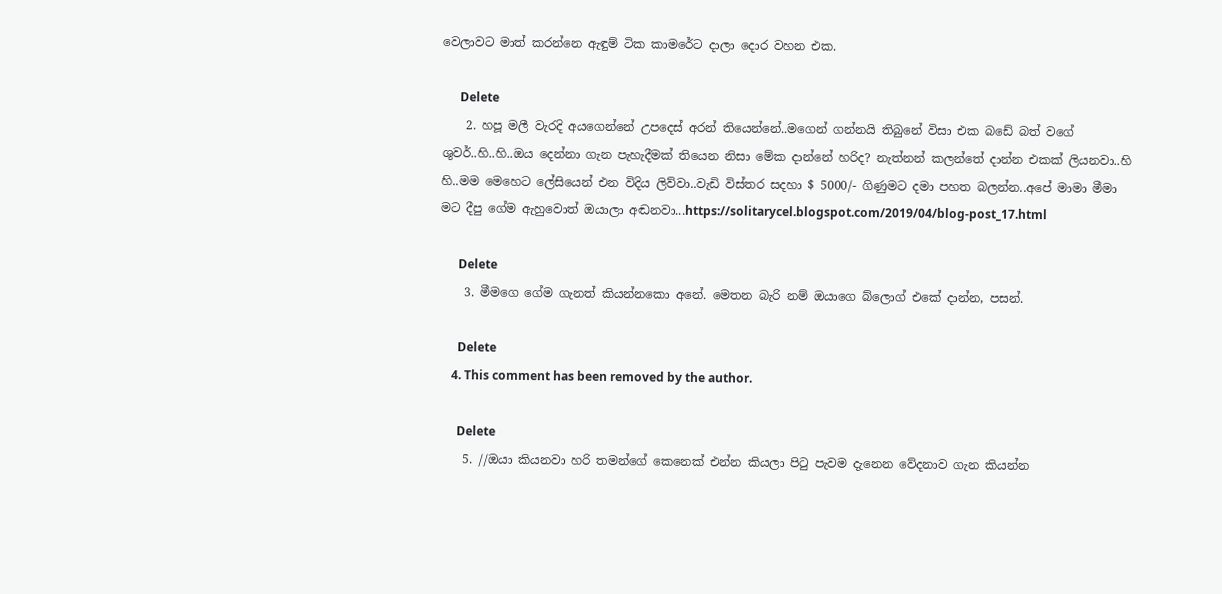වෙලාවට මාත් කරන්නෙ ඇඳුම් ටික කාමරේට දාලා දොර වහන එක.

      Delete
    2. හපූ මලී වැරදි අයගෙන්නේ උපදෙස් අරන් තියෙන්නේ..මගෙන් ගන්නයි තිබුනේ විසා එක බඩේ බත් වගේ ශුවර්..හි..හි..ඔය දෙන්නා ගැන පැහැදීමක් තියෙන නිසා මේක දාන්නේ හරිද? නැත්නන් කලන්තේ දාන්න එකක් ලියනවා..හි හි..මම මෙහෙට ලේසියෙන් එන විදිය ලිව්වා..වැඩි විස්තර සදහා $ 5000/- ගිණුමට දමා පහත බලන්න..අපේ මාමා මීමා මට දීපු ගේම ඇහුවොත් ඔයාලා අඬනවා...https://solitarycel.blogspot.com/2019/04/blog-post_17.html

      Delete
    3. මීමගෙ ගේම ගැනත් කියන්නකො අනේ. මෙතන බැරි නම් ඔයාගෙ බ්ලොග් එකේ දාන්න, පසන්.

      Delete
    4. This comment has been removed by the author.

      Delete
    5. //ඔයා කියනවා හරි තමන්ගේ කෙනෙක් එන්න කියලා පිටු පැවම දැනෙන වේදනාව ගැන කියන්න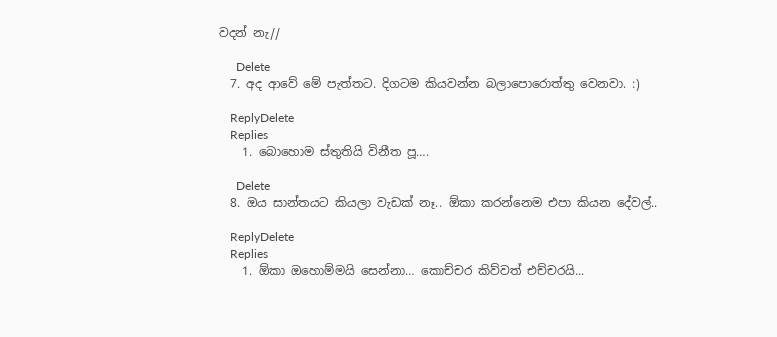වදන් නැ//

      Delete
  7. අද ආවේ මේ පැත්තට. දිගටම කියවන්න බලාපොරොත්තු වෙනවා. :)

    ReplyDelete
    Replies
    1. බොහොම ස්තුතියි විනීත පූ….

      Delete
  8. ඔය සාන්තයට කියලා වැඩක් නෑ.. ඕකා කරන්නෙම එපා කියන දේවල්..

    ReplyDelete
    Replies
    1. ඕකා ඔහොම්මයි සෙන්නා… කොච්චර කිව්වත් එච්චරයි...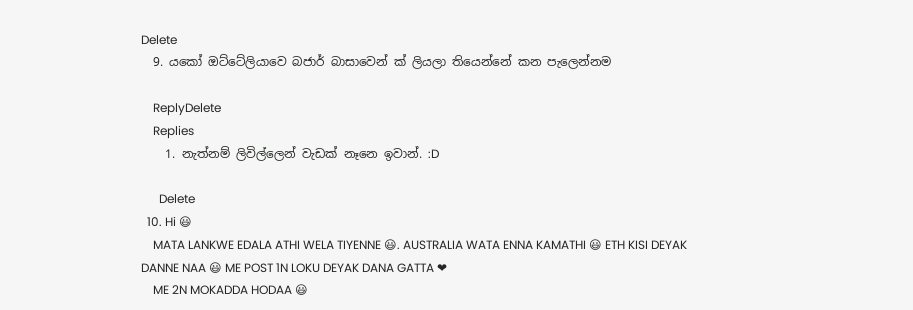Delete
  9. යකෝ ඔට්ටේලියාවෙ බජාර් බාසාවෙන් ක් ලියලා තියෙන්නේ කන පැලෙන්නම

    ReplyDelete
    Replies
    1. නැත්නම් ලිවිල්ලෙන් වැඩක් නෑනෙ ඉවාන්. :D

      Delete
  10. Hi 😃
    MATA LANKWE EDALA ATHI WELA TIYENNE 😃. AUSTRALIA WATA ENNA KAMATHI 😃 ETH KISI DEYAK DANNE NAA 😃 ME POST 1N LOKU DEYAK DANA GATTA ❤
    ME 2N MOKADDA HODAA 😃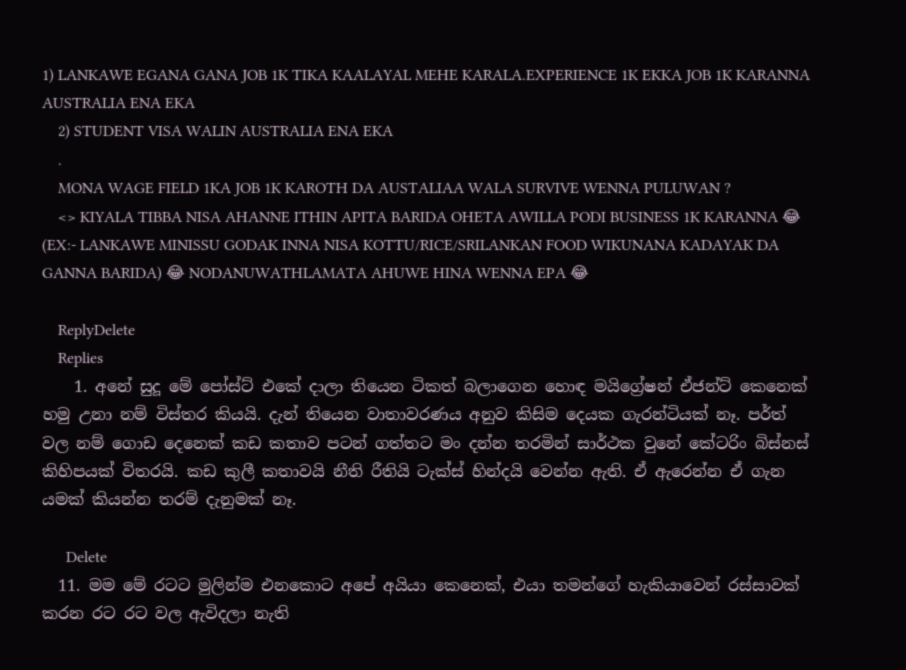1) LANKAWE EGANA GANA JOB 1K TIKA KAALAYAL MEHE KARALA.EXPERIENCE 1K EKKA JOB 1K KARANNA AUSTRALIA ENA EKA
    2) STUDENT VISA WALIN AUSTRALIA ENA EKA
    .
    MONA WAGE FIELD 1KA JOB 1K KAROTH DA AUSTALIAA WALA SURVIVE WENNA PULUWAN ?
    <> KIYALA TIBBA NISA AHANNE ITHIN APITA BARIDA OHETA AWILLA PODI BUSINESS 1K KARANNA 😂 (EX:- LANKAWE MINISSU GODAK INNA NISA KOTTU/RICE/SRILANKAN FOOD WIKUNANA KADAYAK DA GANNA BARIDA) 😂 NODANUWATHLAMATA AHUWE HINA WENNA EPA 😂

    ReplyDelete
    Replies
    1. අනේ සුදූ මේ පෝස්ට් එකේ දාලා තියෙන ටිකත් බලාගෙන හොඳ මයිග්‍රේෂන් ඒජන්ට් කෙනෙක් හමු උනා නම් විස්තර කියයි. දැන් තියෙන වාතාවරණය අනුව කිසිම දෙයක ගැරන්ටියක් නෑ. පර්ත් වල නම් ගොඩ දෙනෙක් කඩ කතාව පටන් ගත්තට මං දන්න තරමින් සාර්ථක වුනේ කේටරිං බිස්නස් කිහිපයක් විතරයි. කඩ කුලී කතාවයි නීති රීතියි ටැක්ස් හින්දයි වෙන්න ඇති. ඒ ඇරෙන්න ඒ ගැන යමක් කියන්න තරම් දැනුමක් නෑ.

      Delete
  11. මම මේ රටට මුලින්ම එනකොට අපේ අයියා කෙනෙක්, එයා තමන්ගේ හැකියාවෙන් රස්සාවක් කරන රට රට වල ඇවිදලා නැති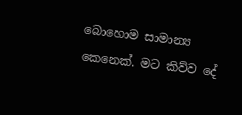බොහොම සාමාන්‍ය කෙනෙක්. මට කිව්ව දේ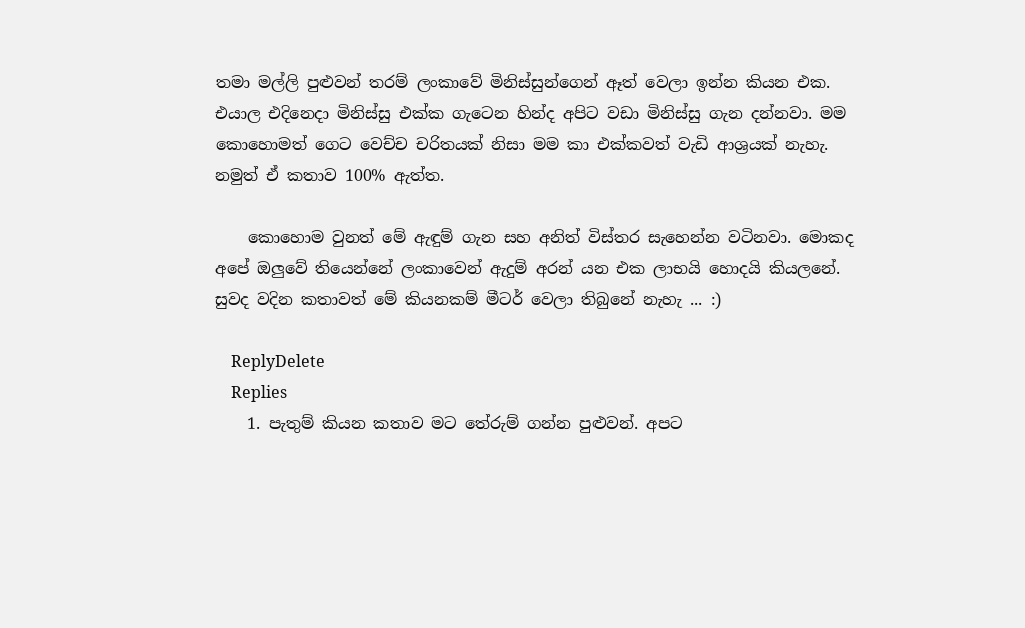තමා මල්ලි පුළුවන් තරම් ලංකාවේ මිනිස්සුන්ගෙන් ඈත් වෙලා ඉන්න කියන එක. එයාල එදිනෙදා මිනිස්සු එක්ක ගැටෙන හින්ද අපිට වඩා මිනිස්සු ගැන දන්නවා. මම කොහොමත් ගෙට වෙච්ච චරිතයක් නිසා මම කා එක්කවත් වැඩි ආශ්‍රයක් නැහැ. නමුත් ඒ කතාව 100% ඇත්ත.

    කොහොම වුනත් මේ ඇඳුම් ගැන සහ අනිත් විස්තර සැහෙන්න වටිනවා. මොකද අපේ ඔලුවේ තියෙන්නේ ලංකාවෙන් ඇදුම් අරන් යන එක ලාභයි හොදයි කියලනේ. සුවද වදින කතාවත් මේ කියනකම් මීටර් වෙලා තිබුනේ නැහැ ... :)

    ReplyDelete
    Replies
    1. පැතුම් කියන කතාව මට තේරුම් ගන්න පුළුවන්. අපට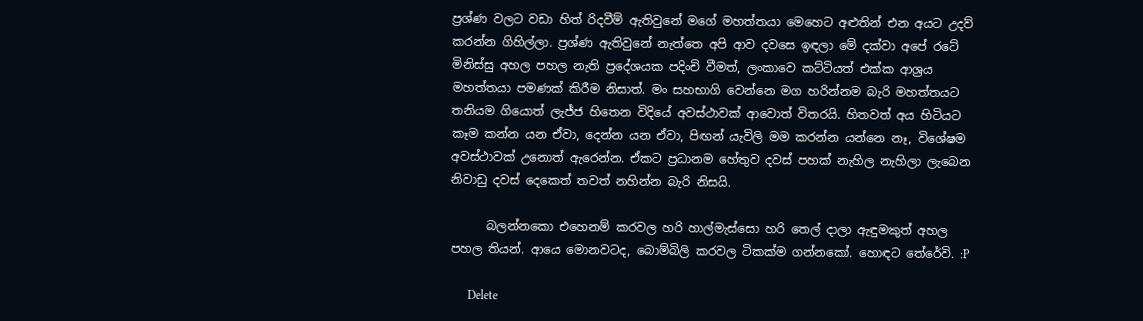ප්‍රශ්ණ වලට වඩා හිත් රිදවීම් ඇතිවුනේ මගේ මහත්තයා මෙහෙට අළුතින් එන අයට උදව් කරන්න ගිහිල්ලා. ප්‍රශ්ණ ඇතිවුනේ නැත්තෙ අපි ආව දවසෙ ඉඳලා මේ දක්වා අපේ රටේ මිනිස්සු අහල පහල නැති ප්‍රදේශයක පදිංචි වීමත්, ලංකාවෙ කට්ටියත් එක්ක ආශ්‍රය මහත්තයා පමණක් කිරීම නිසාත්. මං සහභාගි වෙන්නෙ මග හරින්නම බැරි මහත්තයට තනියම ගියොත් ලැජ්ජ හිතෙන විදියේ අවස්ථාවක් ආවොත් විතරයි. හිතවත් අය හිටියට කෑම කන්න යන ඒවා, දෙන්න යන ඒවා, පිඟන් යැවිලි මම කරන්න යන්නෙ නෑ, විශේෂම අවස්ථාවක් උනොත් ඇරෙන්න. ඒකට ප්‍රධානම හේතුව දවස් පහක් නැහිල නැහිලා ලැබෙන නිවාඩු දවස් දෙකෙත් තවත් නහින්න බැරි නිසයි.

      බලන්නකො එහෙනම් කරවල හරි හාල්මැස්සො හරි තෙල් දාලා ඇඳුමකුත් අහල පහල තියන්. ආයෙ මොනවටද, බොම්බිලි කරවල ටිකක්ම ගන්නකෝ. හොඳට තේරේවි. :P

      Delete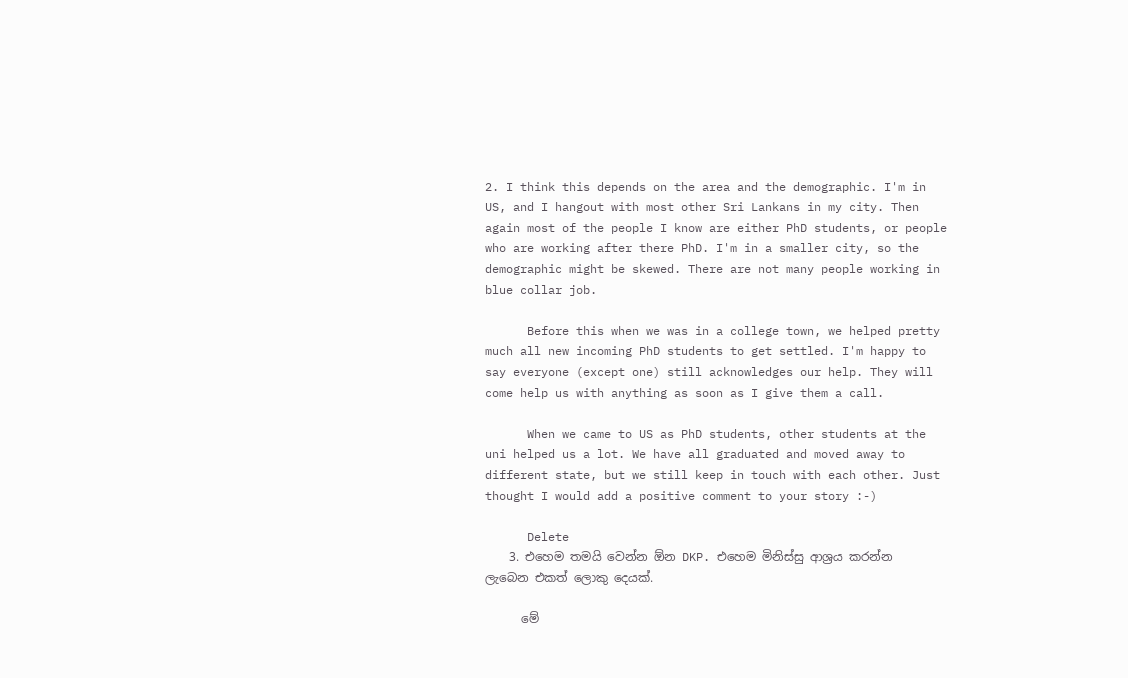2. I think this depends on the area and the demographic. I'm in US, and I hangout with most other Sri Lankans in my city. Then again most of the people I know are either PhD students, or people who are working after there PhD. I'm in a smaller city, so the demographic might be skewed. There are not many people working in blue collar job.

      Before this when we was in a college town, we helped pretty much all new incoming PhD students to get settled. I'm happy to say everyone (except one) still acknowledges our help. They will come help us with anything as soon as I give them a call.

      When we came to US as PhD students, other students at the uni helped us a lot. We have all graduated and moved away to different state, but we still keep in touch with each other. Just thought I would add a positive comment to your story :-)

      Delete
    3. එහෙම තමයි වෙන්න ඕන DKP. එහෙම මිනිස්සු ආශ්‍රය කරන්න ලැබෙන එකත් ලොකු දෙයක්.

      මේ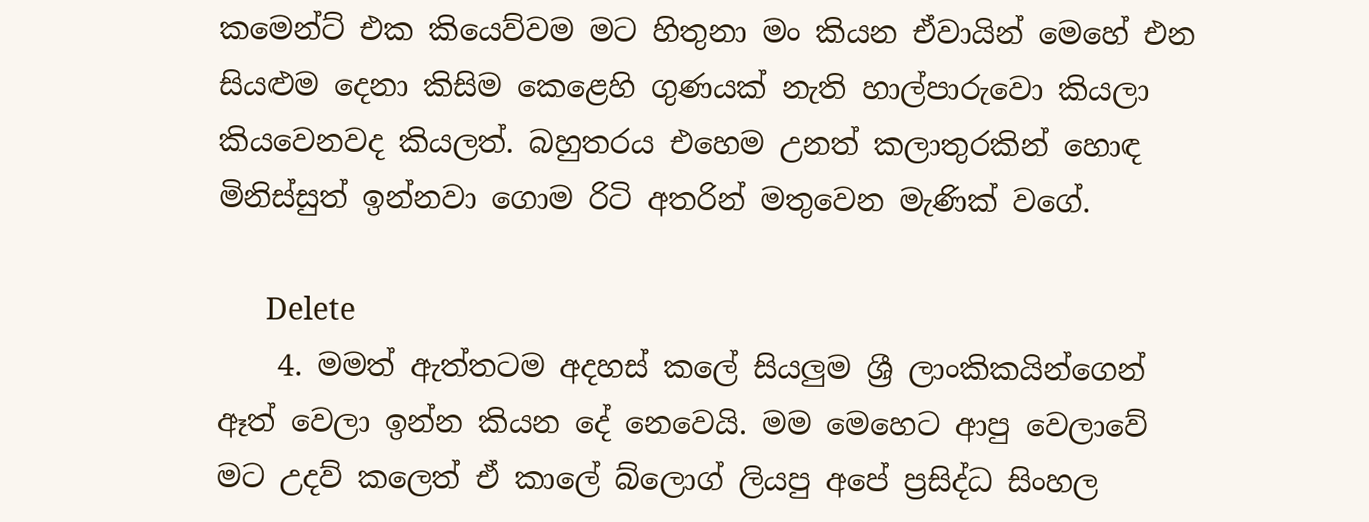කමෙන්ට් එක කියෙව්වම මට හිතුනා මං කියන ඒවායින් මෙහේ එන සියළුම දෙනා කිසිම කෙළෙහි ගුණයක් නැති හාල්පාරුවො කියලා කියවෙනවද කියලත්. බහුතරය එහෙම උනත් කලාතුරකින් හොඳ මිනිස්සුත් ඉන්නවා ගොම රිටි අතරින් මතුවෙන මැණික් වගේ.

      Delete
    4. මමත් ඇත්තටම අදහස් කලේ සියලුම ශ්‍රී ලාංකිකයින්ගෙන් ඈත් වෙලා ඉන්න කියන දේ නෙවෙයි. මම මෙහෙට ආපු වෙලාවේ මට උදව් කලෙත් ඒ කාලේ බ්ලොග් ලියපු අපේ ප්‍රසිද්ධ සිංහල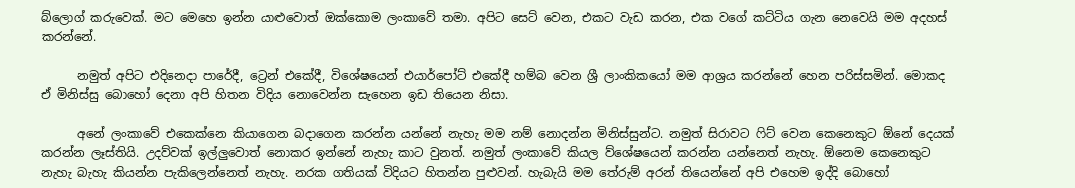බ්ලොග් කරුවෙක්. මට මෙහෙ ඉන්න යාළුවොත් ඔක්කොම ලංකාවේ තමා. අපිට සෙට් වෙන, එකට වැඩ කරන, එක වගේ කට්ටිය ගැන නෙවෙයි මම අදහස් කරන්නේ.

      නමුත් අපිට එදිනෙදා පාරේදී, ට්‍රෙන් එකේදී, විශේෂයෙන් එයාර්පෝට් එකේදී හම්බ වෙන ශ්‍රී ලාංකිකයෝ මම ආශ්‍රය කරන්නේ හෙන පරිස්සමින්. මොකද ඒ මිනිස්සු බොහෝ දෙනා අපි හිතන විදිය නොවෙන්න සැහෙන ඉඩ තියෙන නිසා.

      අනේ ලංකාවේ එකෙක්නෙ කියාගෙන බදාගෙන කරන්න යන්නේ නැහැ මම නම් නොදන්න මිනිස්සුන්ට. නමුත් සිරාවට ෆිට් වෙන කෙනෙකුට ඕනේ දෙයක් කරන්න ලෑස්තියි. උදව්වක් ඉල්ලුවොත් නොකර ඉන්නේ නැහැ කාට වුනත්. නමුත් ලංකාවේ කියල ව්ශේෂයෙන් කරන්න යන්නෙත් නැහැ. ඕනෙම කෙනෙකුට නැහැ බැහැ කියන්න පැකිලෙන්නෙත් නැහැ. නරක ගතියක් විදියට හිතන්න පුළුවන්. හැබැයි මම තේරුම් අරන් තියෙන්නේ අපි එහෙම ඉද්දි බොහෝ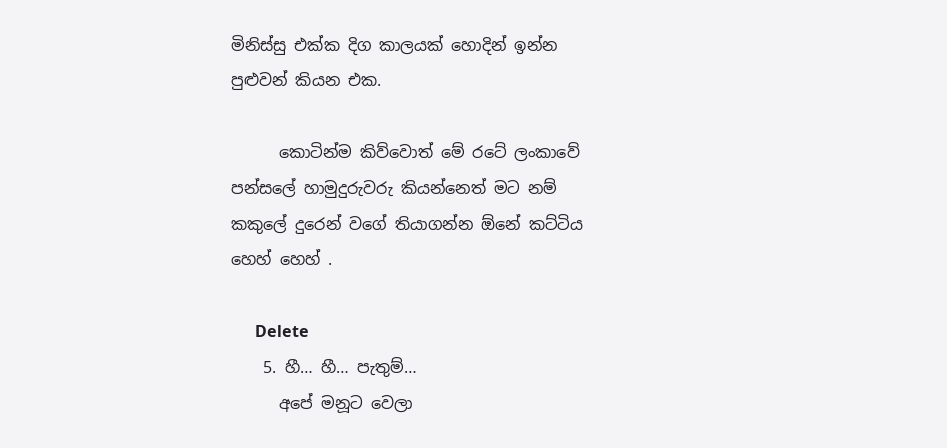මිනිස්සු එක්ක දිග කාලයක් හොදින් ඉන්න පුළුවන් කියන එක.

      කොටින්ම කිව්වොත් මේ රටේ ලංකාවේ පන්සලේ හාමුදුරුවරු කියන්නෙත් මට නම් කකුලේ දුරෙන් වගේ තියාගන්න ඕනේ කට්ටිය හෙහ් හෙහ් .

      Delete
    5. හී… හී… පැතුම්…
      අපේ මනූට වෙලා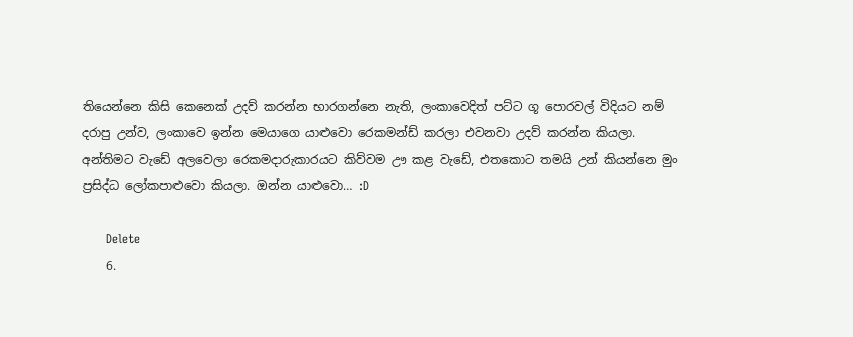තියෙන්නෙ කිසි කෙනෙක් උදව් කරන්න භාරගන්නෙ නැති, ලංකාවෙදිත් පට්ට ගූ පොරවල් විදියට නම් දරාපු උන්ව, ලංකාවෙ ඉන්න මෙයාගෙ යාළුවො රෙකමන්ඩ් කරලා එවනවා උදව් කරන්න කියලා. අන්තිමට වැඩේ අලවෙලා රෙකමදාරුකාරයට කිව්වම ඌ කළ වැඩේ, එතකොට තමයි උන් කියන්නෙ මුං ප්‍රසිද්ධ ලෝකපාළුවො කියලා. ඔන්න යාළුවො… :D

      Delete
    6.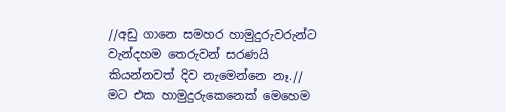//අඩු ගානෙ සමහර හාමුදුරුවරුන්ට වැන්දහම තෙරුවන් සරණයි කියන්නවත් දිව නැමෙන්නෙ නෑ.// මට එක හාමුදුරුකෙනෙක් මෙහෙම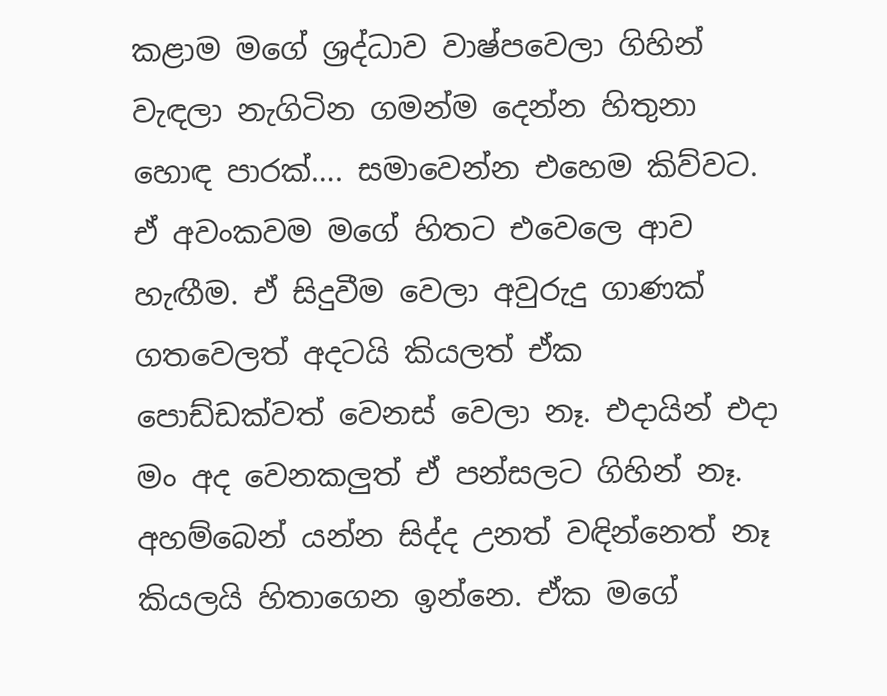කළාම මගේ ශ්‍රද්ධාව වාෂ්පවෙලා ගිහින් වැඳලා නැගිටින ගමන්ම දෙන්න හිතුනා හොඳ පාරක්…. සමාවෙන්න එහෙම කිව්වට. ඒ අවංකවම මගේ හිතට එවෙලෙ ආව හැඟීම. ඒ සිදුවීම වෙලා අවුරුදු ගාණක් ගතවෙලත් අදටයි කියලත් ඒක පොඩ්ඩක්වත් වෙනස් වෙලා නෑ. එදායින් එදා මං අද වෙනකලුත් ඒ පන්සලට ගිහින් නෑ. අහම්බෙන් යන්න සිද්ද උනත් වඳින්නෙත් නෑ කියලයි හිතාගෙන ඉන්නෙ. ඒක මගේ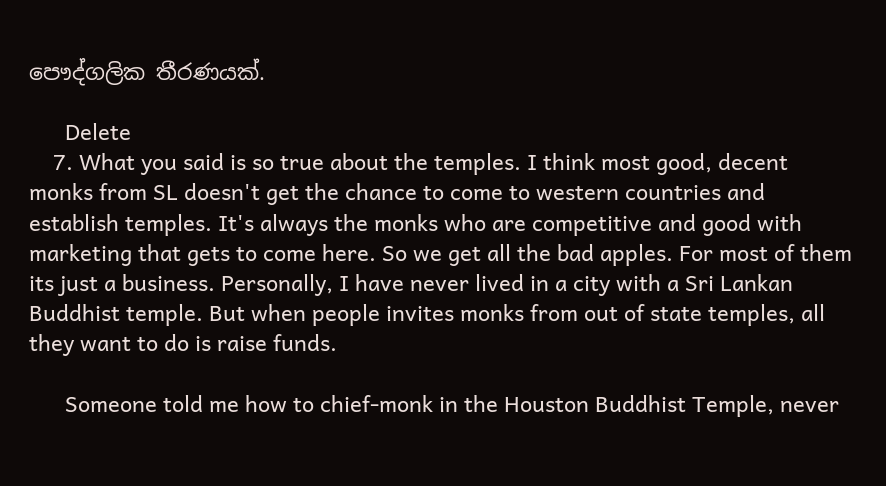පෞද්ගලික තීරණයක්.

      Delete
    7. What you said is so true about the temples. I think most good, decent monks from SL doesn't get the chance to come to western countries and establish temples. It's always the monks who are competitive and good with marketing that gets to come here. So we get all the bad apples. For most of them its just a business. Personally, I have never lived in a city with a Sri Lankan Buddhist temple. But when people invites monks from out of state temples, all they want to do is raise funds.

      Someone told me how to chief-monk in the Houston Buddhist Temple, never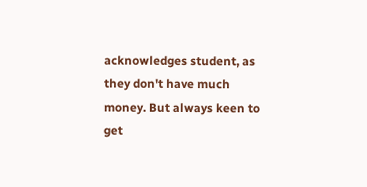acknowledges student, as they don't have much money. But always keen to get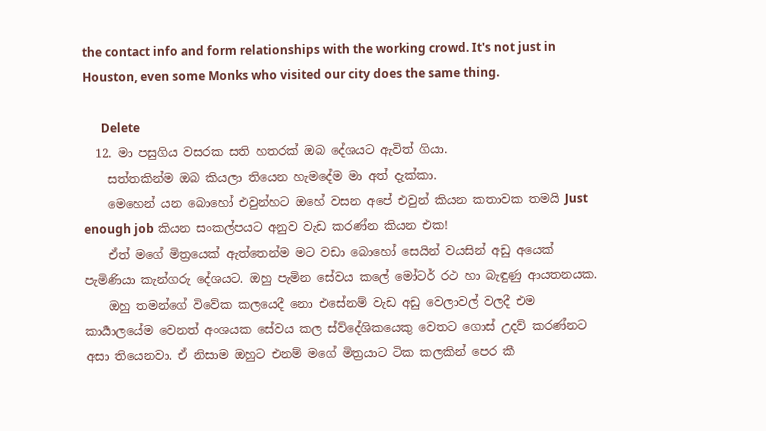the contact info and form relationships with the working crowd. It's not just in Houston, even some Monks who visited our city does the same thing.

      Delete
  12. මා පසුගිය වසරක සති හතරක් ඔබ දේශයට ඇවිත් ගියා.
    සත්තකින්ම ඔබ කියලා තියෙන හැමදේම මා අත් දැක්කා.
    මෙහෙන් යන බොහෝ එවුන්හට ඔහේ වසන අපේ එවුන් කියන කතාවක තමයි Just enough job කියන සංකල්පයට අනුව වැඩ කරණ්න කියන එක!
    ඒත් මගේ මිත්‍රයෙක් ඇත්තෙන්ම මට වඩා බොහෝ සෙයින් වයසින් අඩු අයෙක් පැමිණියා කැන්ගරු දේශයට. ඔහු පැමින සේවය කලේ මෝටර් රථ හා බැඳුණු ආයතනයක.
    ඔහු තමන්ගේ විවේක කලයෙදී නො එසේනම් වැඩ අඩු වෙලාවල් වලදී එම කාර්‍යාලයේම වෙනත් අංශයක සේවය කල ස්ව්දේශිකයෙකු වෙතට ගොස් උදව් කරණ්නට අසා තියෙනවා. ඒ නිසාම ඔහුට එනම් මගේ මිත්‍රයාට ටික කලකින් පෙර කී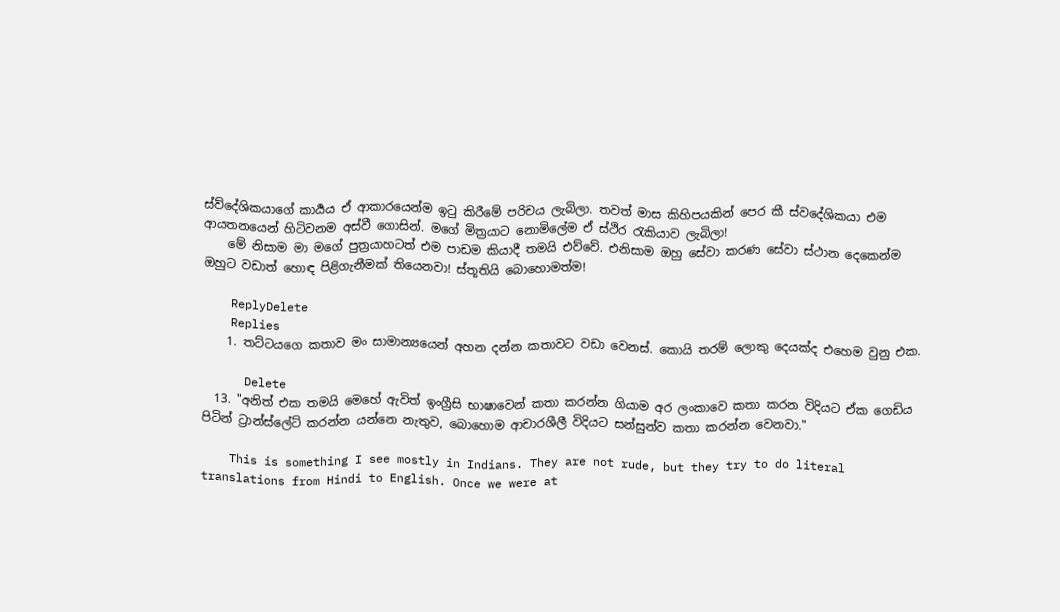ස්ව්දේශිකයාගේ කාර්‍යය ඒ ආකාරයෙන්ම ඉටු කිරීමේ පරිචය ලැබිලා. තවත් මාස කිහිපයකින් පෙර කී ස්වදේශිකයා එම ආයතනයෙන් හිටිවනම අස්වී ගොසින්. මගේ මිත්‍රයාට නොමිලේම ඒ ස්ථිර රැකියාව ලැබිලා!
    මේ නිසාම මා මගේ පුත්‍රයාහටත් එම පාඩම කියාදී තමයි එව්වේ. එනිසාම ඔහු සේවා කරණ සේවා ස්ථාන දෙකෙන්ම ඔහුට වඩාත් හොඳ පිළිගැනීමක් තියෙනවා! ස්තූතියි බොහොමත්ම!

    ReplyDelete
    Replies
    1. තට්ටයගෙ කතාව මං සාමාන්‍යයෙන් අහන දන්න කතාවට වඩා වෙනස්. කොයි තරම් ලොකු දෙයක්ද එහෙම වුනු එක.

      Delete
  13. "අනිත් එක තමයි මෙහේ ඇවිත් ඉංග්‍රීසි භාෂාවෙන් කතා කරන්න ගියාම අර ලංකාවෙ කතා කරන විදියට ඒක ගෙඩිය පිටින් ට්‍රාන්ස්ලේට් කරන්න යන්නෙ නැතුව, බොහොම ආචාරශීලී විදියට සන්සුන්ව කතා කරන්න වෙනවා."

    This is something I see mostly in Indians. They are not rude, but they try to do literal translations from Hindi to English. Once we were at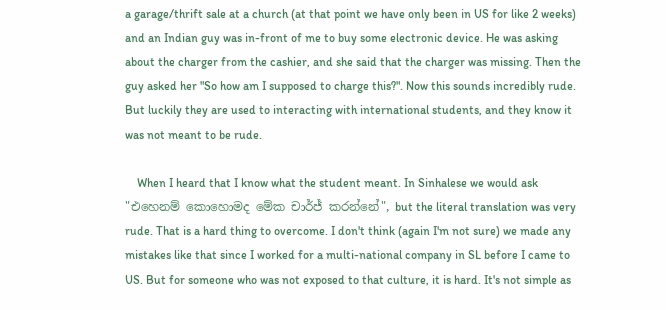a garage/thrift sale at a church (at that point we have only been in US for like 2 weeks) and an Indian guy was in-front of me to buy some electronic device. He was asking about the charger from the cashier, and she said that the charger was missing. Then the guy asked her "So how am I supposed to charge this?". Now this sounds incredibly rude. But luckily they are used to interacting with international students, and they know it was not meant to be rude.

    When I heard that I know what the student meant. In Sinhalese we would ask "එහෙනම් කොහොමද මේක චාර්ජ් කරන්නේ", but the literal translation was very rude. That is a hard thing to overcome. I don't think (again I'm not sure) we made any mistakes like that since I worked for a multi-national company in SL before I came to US. But for someone who was not exposed to that culture, it is hard. It's not simple as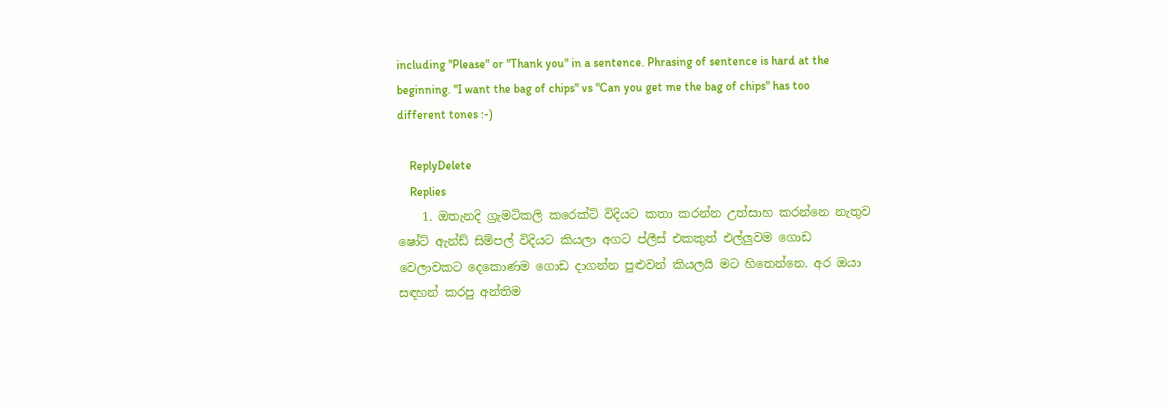including "Please" or "Thank you" in a sentence. Phrasing of sentence is hard at the beginning. "I want the bag of chips" vs "Can you get me the bag of chips" has too different tones :-)

    ReplyDelete
    Replies
    1. ඔතැනදි ග්‍රැමටිකලි කරෙක්ට් විදියට කතා කරන්න උත්සාහ කරන්නෙ නැතුව ෂෝට් ඇන්ඩ් සිම්පල් විදියට කියලා අගට ප්ලීස් එකකුත් එල්ලුවම ගොඩ වෙලාවකට දෙකොණම ගොඩ දාගන්න පුළුවන් කියලයි මට හිතෙන්නෙ. අර ඔයා සඳහන් කරපු අන්තිම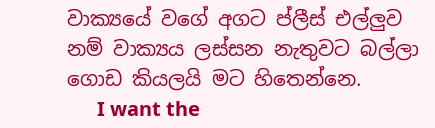වාක්‍යයේ වගේ අගට ප්ලීස් එල්ලුව නම් වාක්‍යය ලස්සන නැතුවට බල්ලා ගොඩ කියලයි මට හිතෙන්නෙ.
      I want the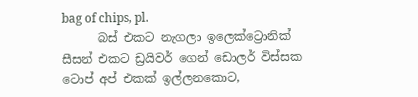bag of chips, pl.
      බස් එකට නැගලා ඉලෙක්ට්‍රොනික් සීසන් එකට ඩ්‍රයිවර් ගෙන් ඩොලර් විස්සක ටොප් අප් එකක් ඉල්ලනකොට,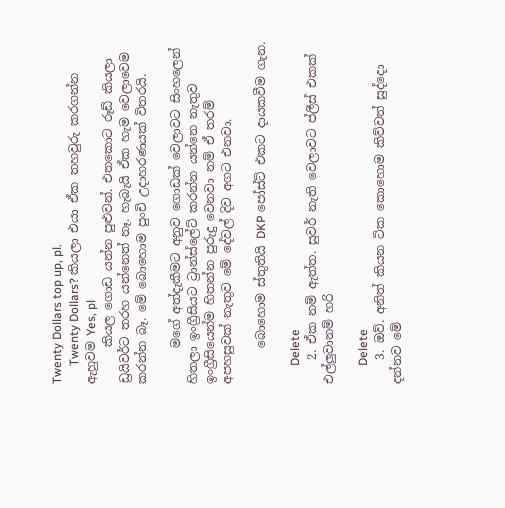Twenty Dollars top up, pl.
      Twenty Dollars? කියලා එයා ඒක තහවුරු කරගන්න ඇහුවම Yes, pl
      කියල ගොඩ යන්න පුළුවන්. එතකොට රූඩ් කියලා ඩ්‍රයිවර්ට තරහ යන්නෙත් නෑ. හැබැයි ඒක හැම වෙලාවෙම කරන්න බෑ. මේ බොහොම පුංචි උදාහරණයක් විතරයි.

      මගේ අත්දැකීමට අනුව ගොඩක් වෙලාවට සිංහලෙන් හිතලා ඉංග්‍රීසියට ට්‍රාන්ස්ලේට් කරන්න යන්නෙ නැතුව ඉංග්‍රීසියෙන්ම හිතන්න පුරුදු වෙනවා නම් ඒ තරම් අපහසුවක් නැතුව මේ දේවල් දිව අගට එනවා.

      බොහොම ස්තුතියි DKP පෝස්ට් එකට දායකවීම ගැන.

      Delete
    2. ඒක නම් ඇත්ත. සුවර් නැති වෙලාවට ප්ලීස් එකක් එල්ලුවානම් හරි

      Delete
    3. ඔව්. අනිත් කියන ටික කොහොම කිව්වත් සුද්දො දන්නව මේ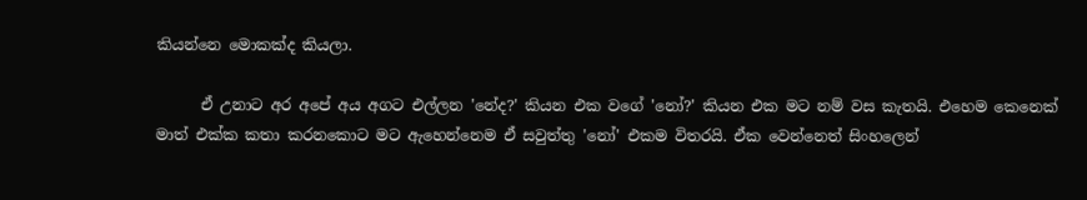කියන්නෙ මොකක්ද කියලා.

      ඒ උනාට අර අපේ අය අගට එල්ලන 'නේද?' කියන එක වගේ 'නෝ?' කියන එක මට නම් වස කැතයි. එහෙම කෙනෙක් මාත් එක්ක කතා කරනකොට මට ඇහෙන්නෙම ඒ සවුත්තු 'නෝ' එකම විතරයි. ඒක වෙන්නෙත් සිංහලෙන්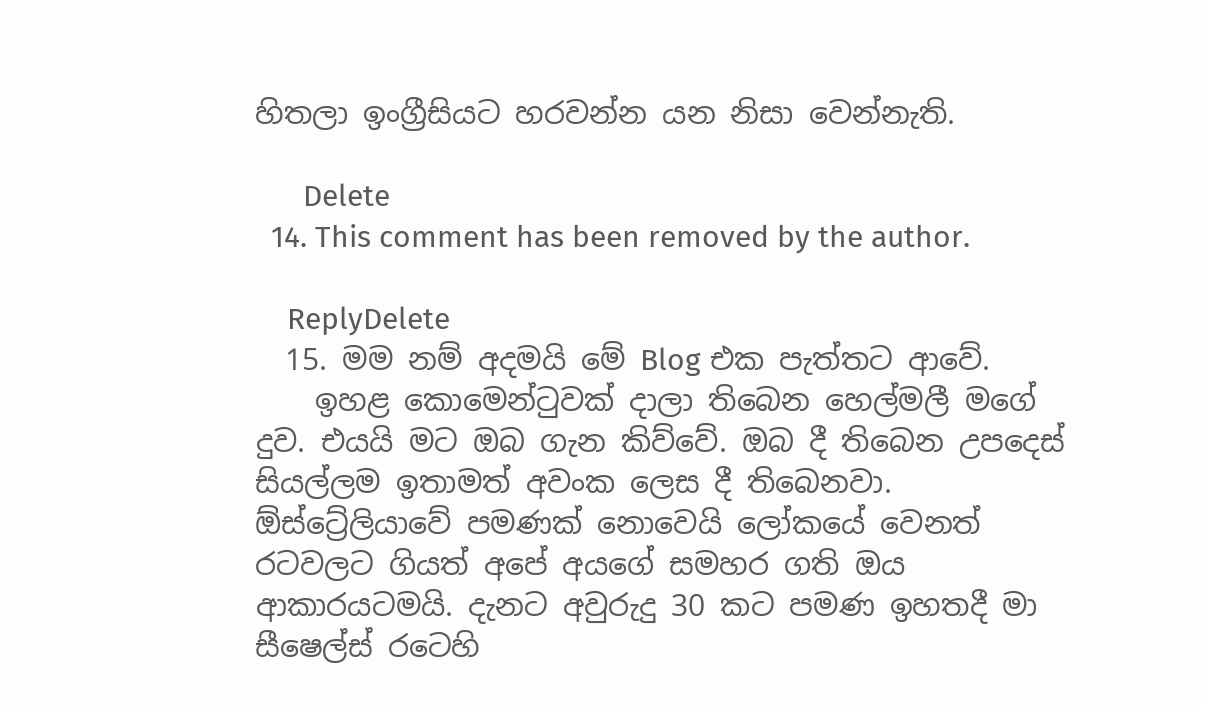හිතලා ඉංග්‍රීසියට හරවන්න යන නිසා වෙන්නැති.

      Delete
  14. This comment has been removed by the author.

    ReplyDelete
  15. මම නම් අදමයි මේ Blog එක පැත්තට ආවේ.
    ඉහළ කොමෙන්ටුවක් දාලා තිබෙන හෙල්මලී මගේ දුව. එයයි මට ඔබ ගැන කිව්වේ. ඔබ දී තිබෙන උපදෙස් සියල්ලම ඉතාමත් අවංක ලෙස දී තිබෙනවා. ඕස්ට්‍රේලියාවේ පමණක් නොවෙයි ලෝකයේ වෙනත් රටවලට ගියත් අපේ අයගේ සමහර ගති ඔය ආකාරයටමයි. දැනට අවුරුදු 30 කට පමණ ඉහතදී මා සීෂෙල්ස් රටෙහි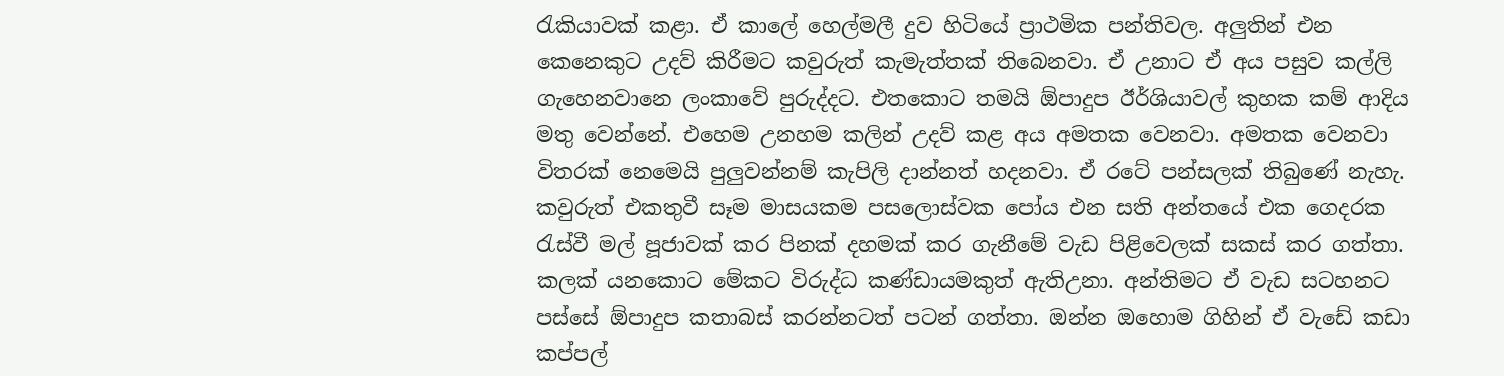රැකියාවක් කළා. ඒ කාලේ හෙල්මලී දුව හිටියේ ප්‍රාථමික පන්තිවල. අලුතින් එන කෙනෙකුට උදව් කිරීමට කවුරුත් කැමැත්තක් තිබෙනවා. ඒ උනාට ඒ අය පසුව කල්ලි ගැහෙනවානෙ ලංකාවේ පුරුද්දට. එතකොට තමයි ඕපාදුප ඊර්ශියාවල් කුහක කම් ආදිය මතු වෙන්නේ. එහෙම උනහම කලින් උදව් කළ අය අමතක වෙනවා. අමතක වෙනවා විතරක් නෙමෙයි පුලුවන්නම් කැපිලි දාන්නත් හදනවා. ඒ රටේ පන්සලක් තිබුණේ නැහැ. කවුරුත් එකතුවී සෑම මාසයකම පසලොස්වක පෝය එන සති අන්තයේ එක ගෙදරක රැස්වී මල් පූජාවක් කර පිනක් දහමක් කර ගැනීමේ වැඩ පිළිවෙලක් සකස් කර ගත්තා. කලක් යනකොට මේකට විරුද්ධ කණ්ඩායමකුත් ඇතිඋනා. අන්තිමට ඒ වැඩ සටහනට පස්සේ ඕපාදුප කතාබස් කරන්නටත් පටන් ගත්තා. ඔන්න ඔහොම ගිහින් ඒ වැඩේ කඩා කප්පල්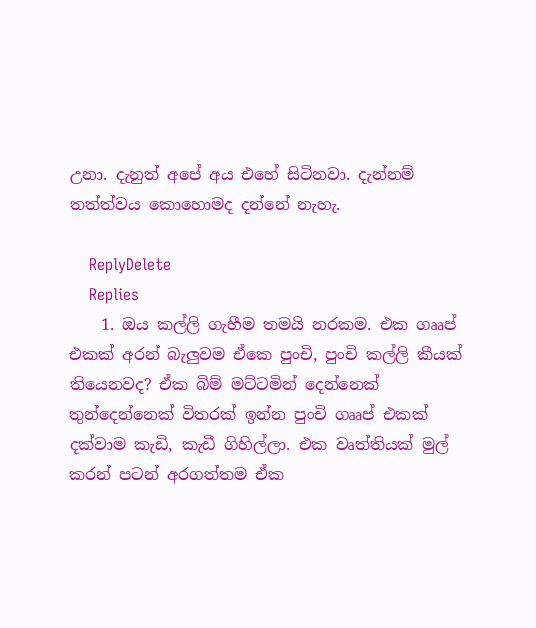උනා. දැනුත් අපේ අය එහේ සිටිනවා. දැන්නම් තත්ත්වය කොහොමද දන්නේ නැහැ.

    ReplyDelete
    Replies
    1. ඔය කල්ලි ගැහීම තමයි නරකම. එක ගෲප් එකක් අරන් බැලුවම ඒකෙ පුංචි, පුංචි කල්ලි කීයක් තියෙනවද? ඒක බිම් මට්ටමින් දෙන්නෙක් තුන්දෙන්නෙක් විතරක් ඉන්න පුංචි ගෲප් එකක් දක්වාම කැඩි, කැඩී ගිහිල්ලා. එක වෘත්තියක් මුල් කරන් පටන් අරගත්තම ඒක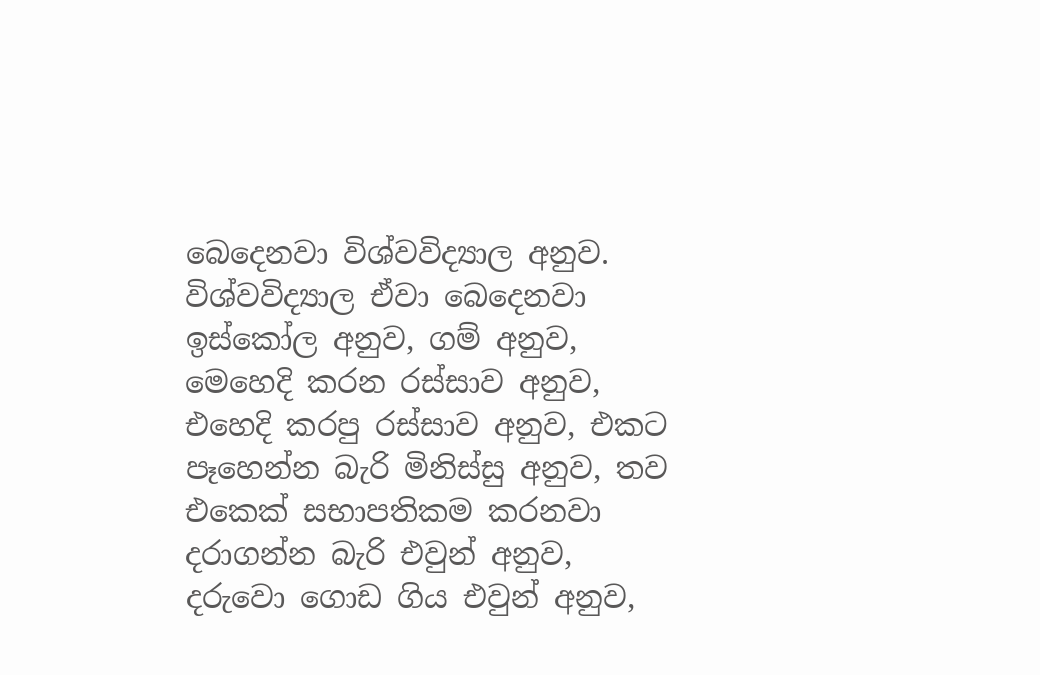බෙදෙනවා විශ්වවිද්‍යාල අනුව. විශ්වවිද්‍යාල ඒවා බෙදෙනවා ඉස්කෝල අනුව, ගම් අනුව, මෙහෙදි කරන රස්සාව අනුව, එහෙදි කරපු රස්සාව අනුව, එකට පෑහෙන්න බැරි මිනිස්සු අනුව, තව එකෙක් සභාපතිකම කරනවා දරාගන්න බැරි එවුන් අනුව, දරුවො ගොඩ ගිය එවුන් අනුව,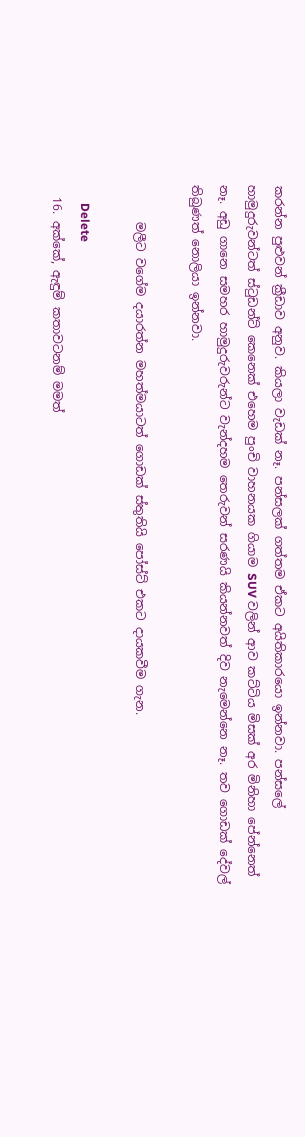කරන්න පුළුවන් ක්‍රීඩාව අනුව. කියලා වැඩක් නෑ. පන්සලක් ගත්තම ඒකට අයිතිකාරයො ඉන්නවා. පන්සලේ හාමුදුරුවන්ටත් ස්ටුඩන්ට් කෙනෙක් එහෙම පුංචි වාහනයක ගියාම SUV වලින් ආව කට්ටිය මිසක් අර මිනිහා පේන්නෙත් නෑ. අඩු ගානෙ සමහර හාමුදුරුවරුන්ට වැන්දහම තෙරුවන් සරණයි කියන්නවත් දිව නැමෙන්නෙ නෑ. තව ගොඩක් දේවල් තිබුණත් නොලියා ඉන්නවා.

      මලීට වගේම දයාරත්න මහත්මයාටත් ගොඩක් ස්තුතියි පෝස්ට් එකට දායකවීම ගැන.

      Delete
  16. අක්කේ, ඇඳුම් කතාවටනම් මමත්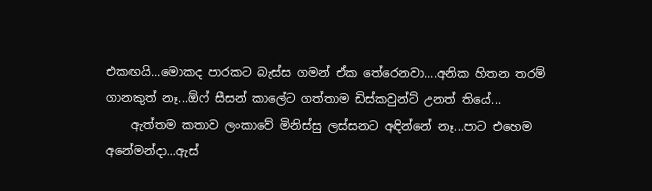එකඟයි...මොකද පාරකට බැස්ස ගමන් ඒක තේරෙනවා....අනික හිතන තරම් ගානකුත් නෑ...ඕෆ් සීසන් කාලේට ගත්තාම ඩිස්කවුන්ට් උනත් තියේ...
    ඇත්තම කතාව ලංකාවේ මිනිස්සු ලස්සනට අඳින්නේ නෑ...පාට එහෙම අනේමන්දා...ඇස්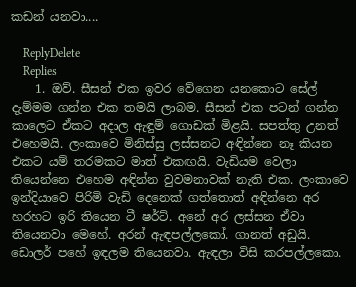කඩන් යනවා....

    ReplyDelete
    Replies
    1. ඔව්. සීසන් එක ඉවර වේගෙන යනකොට සේල් දැම්මම ගන්න එක තමයි ලාබම. සීසන් එක පටන් ගන්න කාලෙට ඒකට අදාල ඇඳුම් ගොඩක් මිළයි. සපත්තු උනත් එහෙමයි. ලංකාවෙ මිනිස්සු ලස්සනට අඳින්නෙ නෑ කියන එකට යම් තරමකට මාත් එකඟයි. වැඩියම වෙලා තියෙන්නෙ එහෙම අඳින්න වුවමනාවක් නැති එක. ලංකාවෙ ඉන්දියාවෙ පිරිමි වැඩි දෙනෙක් ගත්තොත් අඳින්නෙ අර හරහට ඉරි තියෙන ටී ෂර්ට්. අනේ අර ලස්සන ඒවා තියෙනවා මෙහේ. අරන් ඇඳපල්ලකෝ. ගානත් අඩුයි. ඩොලර් පහේ ඉඳලම තියෙනවා. ඇඳලා විසි කරපල්ලකො.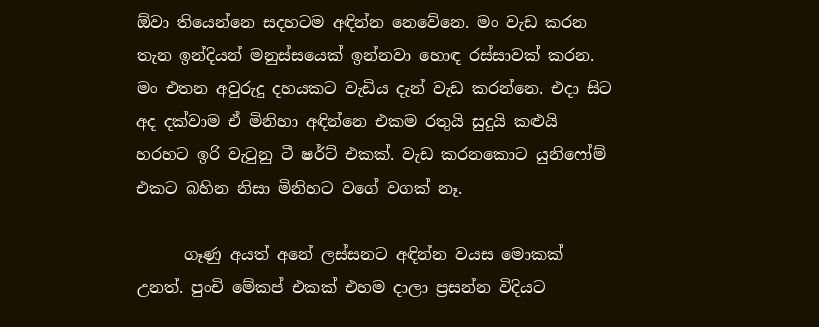ඕවා තියෙන්නෙ සදහටම අඳින්න නෙවේනෙ. මං වැඩ කරන තැන ඉන්දියන් මනුස්සයෙක් ඉන්නවා හොඳ රස්සාවක් කරන. මං එතන අවුරුදු දහයකට වැඩිය දැන් වැඩ කරන්නෙ. එදා සිට අද දක්වාම ඒ මිනිහා අඳින්නෙ එකම රතුයි සුදුයි කළුයි හරහට ඉරි වැටුනු ටී ෂර්ට් එකක්. වැඩ කරනකොට යුනිෆෝම් එකට බහින නිසා මිනිහට වගේ වගක් නෑ.

      ගෑණු අයත් අනේ ලස්සනට අඳින්න වයස මොකක් උනත්. පුංචි මේකප් එකක් එහම දාලා ප්‍රසන්න විදියට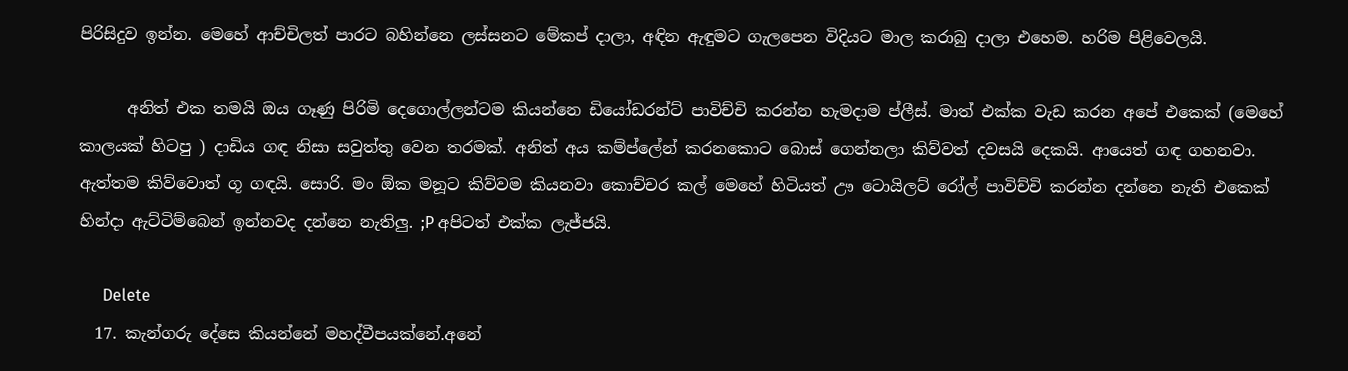පිරිසිදුව ඉන්න. මෙහේ ආච්චිලත් පාරට බහින්නෙ ලස්සනට මේකප් දාලා, අඳින ඇඳුමට ගැලපෙන විදියට මාල කරාබු දාලා එහෙම. හරිම පිළිවෙලයි.

      අනිත් එක තමයි ඔය ගෑණු පිරිමි දෙගොල්ලන්ටම කියන්නෙ ඩියෝඩරන්ට් පාවිච්චි කරන්න හැමදාම ප්ලීස්. මාත් එක්ක වැඩ කරන අපේ එකෙක් (මෙහේ කාලයක් හිටපු ) දාඩිය ගඳ නිසා සවුත්තු වෙන තරමක්. අනිත් අය කම්ප්ලේන් කරනකොට බොස් ගෙන්නලා කිව්වත් දවසයි දෙකයි. ආයෙත් ගඳ ගහනවා. ඇත්තම කිව්වොත් ගූ ගඳයි. සොරි. මං ඕක මනූට කිව්වම කියනවා කොච්චර කල් මෙහේ හිටියත් ඌ ටොයිලට් රෝල් පාවිච්චි කරන්න දන්නෙ නැති එකෙක් හින්දා ඇට්ටිම්බෙන් ඉන්නවද දන්නෙ නැතිලු. ;P අපිටත් එක්ක ලැජ්ජයි.

      Delete
  17. කැන්ගරු දේසෙ කියන්නේ මහද්වීපයක්නේ.අනේ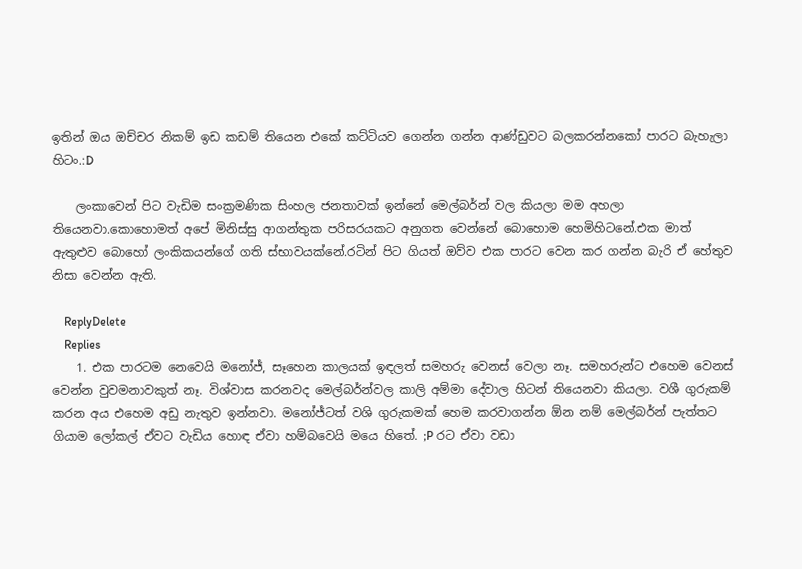ඉතින් ඔය ඔච්චර නිකම් ඉඩ කඩම් තියෙන එකේ කට්ටියව ගෙන්න ගන්න ආණ්ඩුවට බලකරන්නකෝ පාරට බැහැලා හිටං.:D

    ලංකාවෙන් පිට වැඩිම සංක්‍රමණික සිංහල ජනතාවක් ඉන්නේ මෙල්බර්න් වල කියලා මම අහලා තියෙනවා.කොහොමත් අපේ මිනිස්සු ආගන්තුක පරිසරයකට අනුගත වෙන්නේ බොහොම හෙමිහිටනේ.එක මාත් ඇතුළුව බොහෝ ලංකිකයන්ගේ ගති ස්භාවයක්නේ.රටින් පිට ගියත් ඔව්ව එක පාරට වෙන කර ගන්න බැරි ඒ හේතුව නිසා වෙන්න ඇති.

    ReplyDelete
    Replies
    1. එක පාරටම නෙවෙයි මනෝජ්, සෑහෙන කාලයක් ඉඳලත් සමහරු වෙනස් වෙලා නෑ. සමහරුන්ට එහෙම වෙනස් වෙන්න වුවමනාවකුත් නෑ. විශ්වාස කරනවද මෙල්බර්න්වල කාලි අම්මා දේවාල හිටන් තියෙනවා කියලා. වශී ගුරුකම් කරන අය එහෙම අඩු නැතුව ඉන්නවා. මනෝජ්ටත් වශි ගුරුකමක් හෙම කරවාගන්න ඕන නම් මෙල්බර්න් පැත්තට ගියාම ලෝකල් ඒවට වැඩිය හොඳ ඒවා හම්බවෙයි මයෙ හිතේ. ;P රට ඒවා වඩා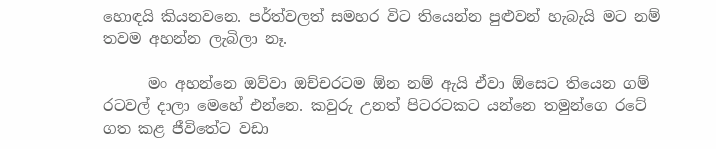හොඳයි කියනවනෙ. පර්ත්වලත් සමහර විට තියෙන්න පුළුවන් හැබැයි මට නම් තවම අහන්න ලැබිලා නෑ.

      මං අහන්නෙ ඔව්වා ඔච්චරටම ඕන නම් ඇයි ඒවා ඕසෙට තියෙන ගම් රටවල් දාලා මෙහේ එන්නෙ. කවුරු උනත් පිටරටකට යන්නෙ තමුන්ගෙ රටේ ගත කළ ජීවිතේට වඩා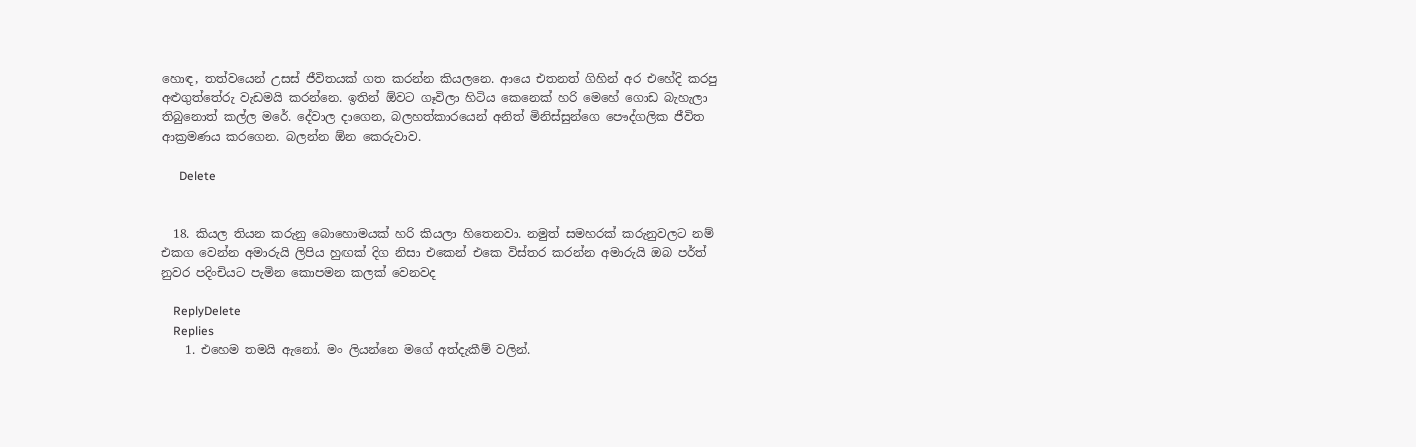හොඳ, තත්වයෙන් උසස් ජීවිතයක් ගත කරන්න කියලනෙ. ආයෙ එතනත් ගිහින් අර එහේදි කරපු අළුගුත්තේරු වැඩමයි කරන්නෙ. ඉතින් ඕවට ගෑවිලා හිටිය කෙනෙක් හරි මෙහේ ගොඩ බැහැලා තිබුනොත් කල්ල මරේ. දේවාල දාගෙන, බලහත්කාරයෙන් අනිත් මිනිස්සුන්ගෙ පෞද්ගලික ජීවිත ආක්‍රමණය කරගෙන. බලන්න ඕන කෙරුවාව.

      Delete


  18. කියල තියන කරුනු බොහොමයක් හරි කියලා හිතෙනවා. නමුත් සමහරක් කරුනුවලට නම් එකග වෙන්න අමාරුයි ලිපිය හුඟක් දිග නිසා එකෙන් එකෙ විස්තර කරන්න අමාරුයි ඔබ පර්ත් නුවර පදිංචියට පැමින කොපමන කලක් වෙනවද

    ReplyDelete
    Replies
    1. එහෙම තමයි ඇනෝ. මං ලියන්නෙ මගේ අත්දැකීම් වලින්.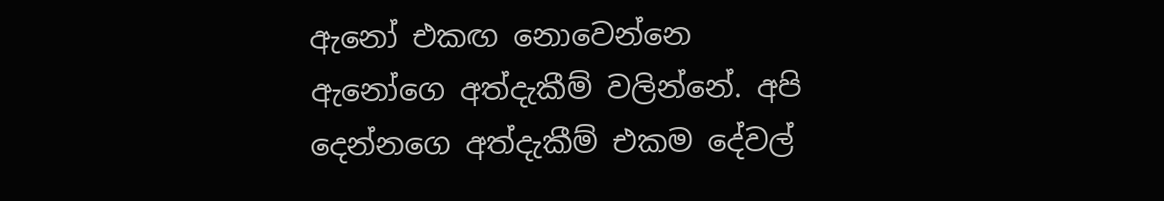ඇනෝ එකඟ නොවෙන්නෙ ඇනෝගෙ අත්දැකීම් වලින්නේ. අපි දෙන්නගෙ අත්දැකීම් එකම දේවල්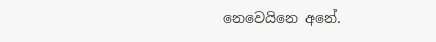නෙවෙයිනෙ අනේ.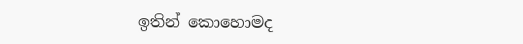ඉතින් කොහොමද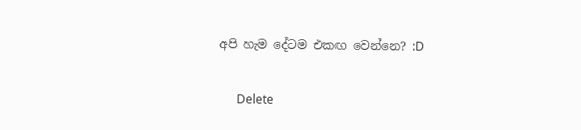අපි හැම දේටම එකඟ වෙන්නෙ? :D

      Delete